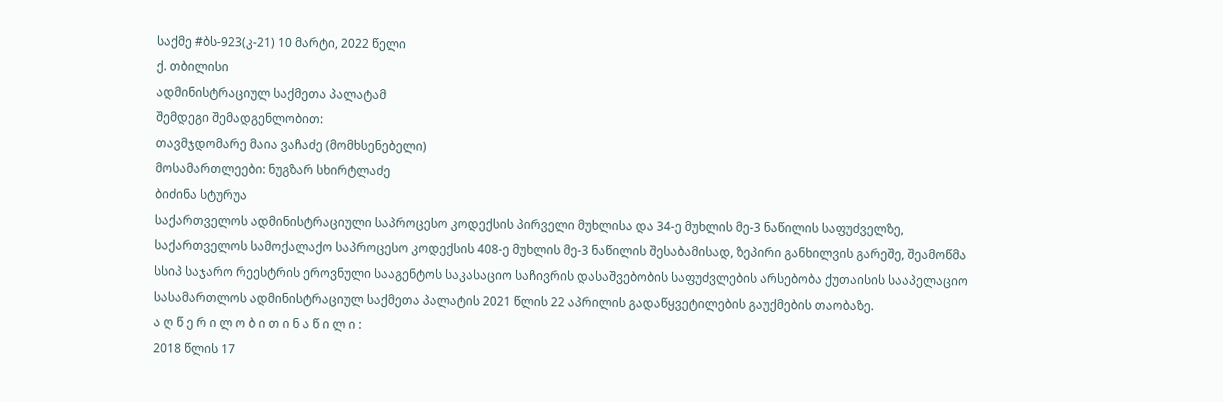საქმე #ბს-923(კ-21) 10 მარტი, 2022 წელი
ქ. თბილისი
ადმინისტრაციულ საქმეთა პალატამ
შემდეგი შემადგენლობით:
თავმჯდომარე მაია ვაჩაძე (მომხსენებელი)
მოსამართლეები: ნუგზარ სხირტლაძე
ბიძინა სტურუა
საქართველოს ადმინისტრაციული საპროცესო კოდექსის პირველი მუხლისა და 34-ე მუხლის მე-3 ნაწილის საფუძველზე, საქართველოს სამოქალაქო საპროცესო კოდექსის 408-ე მუხლის მე-3 ნაწილის შესაბამისად, ზეპირი განხილვის გარეშე, შეამოწმა სსიპ საჯარო რეესტრის ეროვნული სააგენტოს საკასაციო საჩივრის დასაშვებობის საფუძვლების არსებობა ქუთაისის სააპელაციო სასამართლოს ადმინისტრაციულ საქმეთა პალატის 2021 წლის 22 აპრილის გადაწყვეტილების გაუქმების თაობაზე.
ა ღ წ ე რ ი ლ ო ბ ი თ ი ნ ა წ ი ლ ი :
2018 წლის 17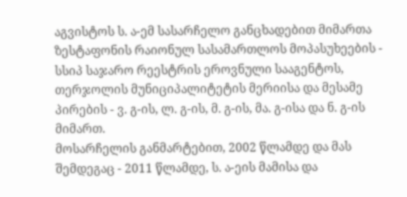აგვისტოს ს. ა-ემ სასარჩელო განცხადებით მიმართა ზესტაფონის რაიონულ სასამართლოს მოპასუხეების - სსიპ საჯარო რეესტრის ეროვნული სააგენტოს, თერჯოლის მუნიციპალიტეტის მერიისა და მესამე პირების - ვ. გ-ის, ლ. გ-ის, მ. გ-ის, მა. გ-ისა და ნ. გ-ის მიმართ.
მოსარჩელის განმარტებით, 2002 წლამდე და მას შემდეგაც - 2011 წლამდე, ს. ა-ეის მამისა და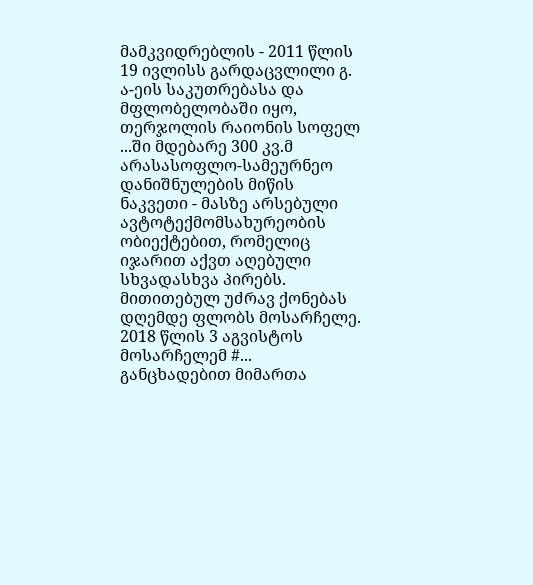მამკვიდრებლის - 2011 წლის 19 ივლისს გარდაცვლილი გ. ა-ეის საკუთრებასა და მფლობელობაში იყო, თერჯოლის რაიონის სოფელ ...ში მდებარე 300 კვ.მ არასასოფლო-სამეურნეო დანიშნულების მიწის ნაკვეთი - მასზე არსებული ავტოტექმომსახურეობის ობიექტებით, რომელიც იჯარით აქვთ აღებული სხვადასხვა პირებს. მითითებულ უძრავ ქონებას დღემდე ფლობს მოსარჩელე. 2018 წლის 3 აგვისტოს მოსარჩელემ #... განცხადებით მიმართა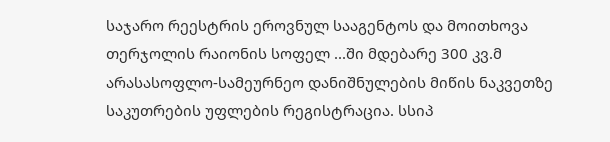საჯარო რეესტრის ეროვნულ სააგენტოს და მოითხოვა თერჯოლის რაიონის სოფელ ...ში მდებარე 300 კვ.მ არასასოფლო-სამეურნეო დანიშნულების მიწის ნაკვეთზე საკუთრების უფლების რეგისტრაცია. სსიპ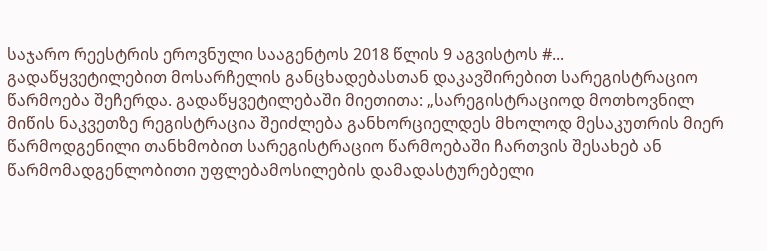საჯარო რეესტრის ეროვნული სააგენტოს 2018 წლის 9 აგვისტოს #... გადაწყვეტილებით მოსარჩელის განცხადებასთან დაკავშირებით სარეგისტრაციო წარმოება შეჩერდა. გადაწყვეტილებაში მიეთითა: „სარეგისტრაციოდ მოთხოვნილ მიწის ნაკვეთზე რეგისტრაცია შეიძლება განხორციელდეს მხოლოდ მესაკუთრის მიერ წარმოდგენილი თანხმობით სარეგისტრაციო წარმოებაში ჩართვის შესახებ ან წარმომადგენლობითი უფლებამოსილების დამადასტურებელი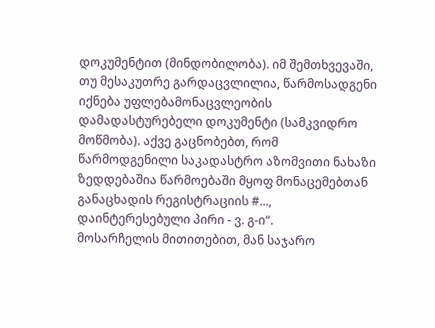დოკუმენტით (მინდობილობა). იმ შემთხვევაში, თუ მესაკუთრე გარდაცვლილია, წარმოსადგენი იქნება უფლებამონაცვლეობის დამადასტურებელი დოკუმენტი (სამკვიდრო მოწმობა). აქვე გაცნობებთ, რომ წარმოდგენილი საკადასტრო აზომვითი ნახაზი ზედდებაშია წარმოებაში მყოფ მონაცემებთან განაცხადის რეგისტრაციის #..., დაინტერესებული პირი - ვ. გ-ი“.
მოსარჩელის მითითებით, მან საჯარო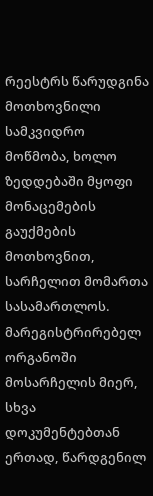რეესტრს წარუდგინა მოთხოვნილი სამკვიდრო მოწმობა, ხოლო ზედდებაში მყოფი მონაცემების გაუქმების მოთხოვნით, სარჩელით მომართა სასამართლოს. მარეგისტრირებელ ორგანოში მოსარჩელის მიერ, სხვა დოკუმენტებთან ერთად, წარდგენილ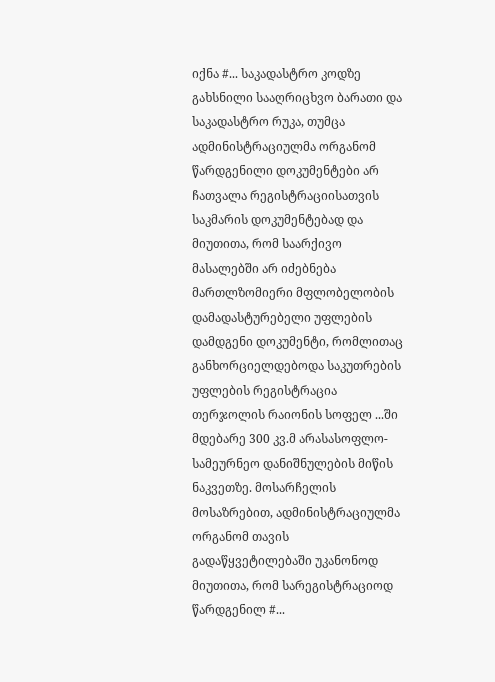იქნა #... საკადასტრო კოდზე გახსნილი სააღრიცხვო ბარათი და საკადასტრო რუკა, თუმცა ადმინისტრაციულმა ორგანომ წარდგენილი დოკუმენტები არ ჩათვალა რეგისტრაციისათვის საკმარის დოკუმენტებად და მიუთითა, რომ საარქივო მასალებში არ იძებნება მართლზომიერი მფლობელობის დამადასტურებელი უფლების დამდგენი დოკუმენტი, რომლითაც განხორციელდებოდა საკუთრების უფლების რეგისტრაცია თერჯოლის რაიონის სოფელ ...ში მდებარე 300 კვ.მ არასასოფლო-სამეურნეო დანიშნულების მიწის ნაკვეთზე. მოსარჩელის მოსაზრებით, ადმინისტრაციულმა ორგანომ თავის გადაწყვეტილებაში უკანონოდ მიუთითა, რომ სარეგისტრაციოდ წარდგენილ #...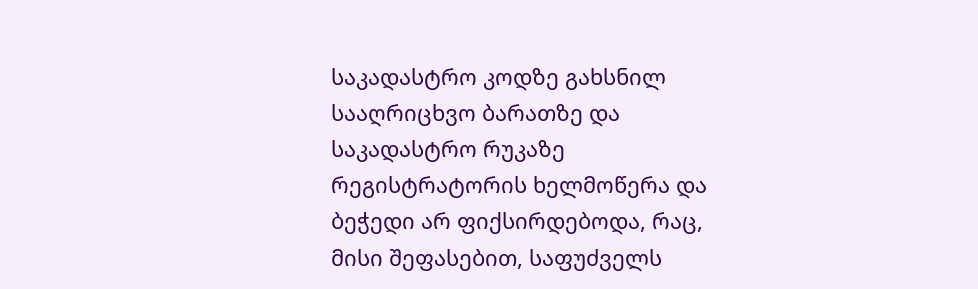საკადასტრო კოდზე გახსნილ სააღრიცხვო ბარათზე და საკადასტრო რუკაზე რეგისტრატორის ხელმოწერა და ბეჭედი არ ფიქსირდებოდა, რაც, მისი შეფასებით, საფუძველს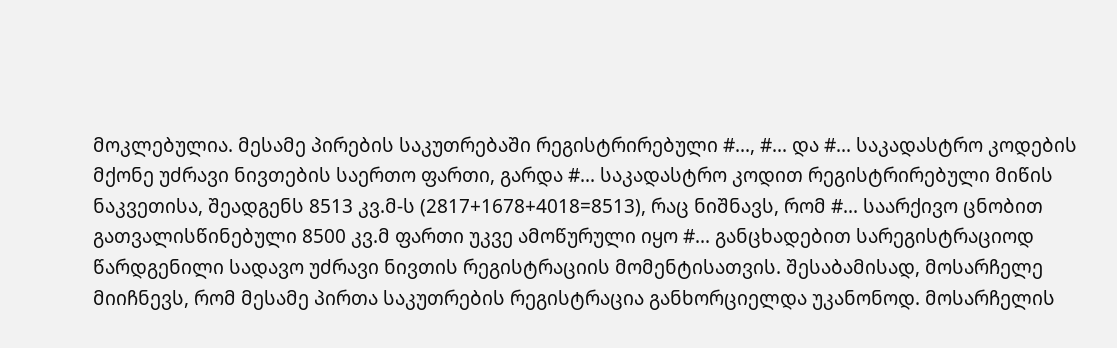მოკლებულია. მესამე პირების საკუთრებაში რეგისტრირებული #..., #... და #... საკადასტრო კოდების მქონე უძრავი ნივთების საერთო ფართი, გარდა #... საკადასტრო კოდით რეგისტრირებული მიწის ნაკვეთისა, შეადგენს 8513 კვ.მ-ს (2817+1678+4018=8513), რაც ნიშნავს, რომ #... საარქივო ცნობით გათვალისწინებული 8500 კვ.მ ფართი უკვე ამოწურული იყო #... განცხადებით სარეგისტრაციოდ წარდგენილი სადავო უძრავი ნივთის რეგისტრაციის მომენტისათვის. შესაბამისად, მოსარჩელე მიიჩნევს, რომ მესამე პირთა საკუთრების რეგისტრაცია განხორციელდა უკანონოდ. მოსარჩელის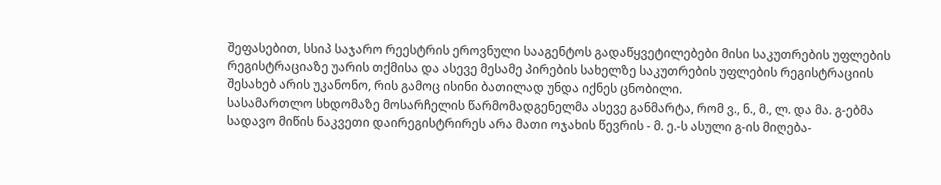შეფასებით, სსიპ საჯარო რეესტრის ეროვნული სააგენტოს გადაწყვეტილებები მისი საკუთრების უფლების რეგისტრაციაზე უარის თქმისა და ასევე მესამე პირების სახელზე საკუთრების უფლების რეგისტრაციის შესახებ არის უკანონო, რის გამოც ისინი ბათილად უნდა იქნეს ცნობილი.
სასამართლო სხდომაზე მოსარჩელის წარმომადგენელმა ასევე განმარტა, რომ ვ., ნ., მ., ლ. და მა. გ-ებმა სადავო მიწის ნაკვეთი დაირეგისტრირეს არა მათი ოჯახის წევრის - მ. ე.-ს ასული გ-ის მიღება-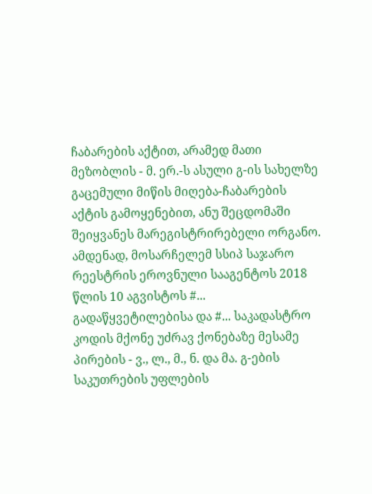ჩაბარების აქტით, არამედ მათი მეზობლის - მ. ერ.-ს ასული გ-ის სახელზე გაცემული მიწის მიღება-ჩაბარების აქტის გამოყენებით, ანუ შეცდომაში შეიყვანეს მარეგისტრირებელი ორგანო.
ამდენად, მოსარჩელემ სსიპ საჯარო რეესტრის ეროვნული სააგენტოს 2018 წლის 10 აგვისტოს #... გადაწყვეტილებისა და #... საკადასტრო კოდის მქონე უძრავ ქონებაზე მესამე პირების - ვ., ლ., მ., ნ. და მა. გ-ების საკუთრების უფლების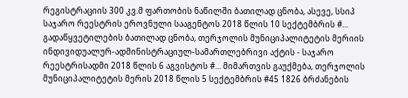რეგისტრაციის 300 კვ.მ ფართობის ნაწილში ბათილად ცნობა, ასევე, სსიპ საჯარო რეესტრის ეროვნული სააგენტოს 2018 წლის 10 სექტემბრის #... გადაწყვეტილების ბათილად ცნობა, თერჯოლის მუნიციპალიტეტის მერიის ინდივიდუალურ-ადმინისტრაციულ-სამართლებრივი აქტის - საჯარო რეესტრისადმი 2018 წლის 6 აგვისტოს #... მიმართვის გაუქმება, თერჯოლის მუნიციპალიტეტის მერის 2018 წლის 5 სექტემბრის #45 1826 ბრძანების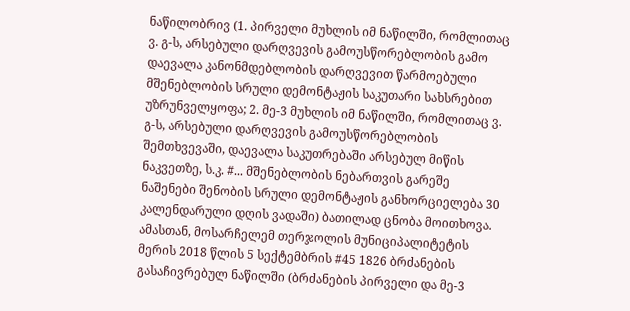ნაწილობრივ (1. პირველი მუხლის იმ ნაწილში, რომლითაც ვ. გ-ს, არსებული დარღვევის გამოუსწორებლობის გამო დაევალა კანონმდებლობის დარღვევით წარმოებული მშენებლობის სრული დემონტაჟის საკუთარი სახსრებით უზრუნველყოფა; 2. მე-3 მუხლის იმ ნაწილში, რომლითაც ვ. გ-ს, არსებული დარღვევის გამოუსწორებლობის შემთხვევაში, დაევალა საკუთრებაში არსებულ მიწის ნაკვეთზე, ს.კ. #... მშენებლობის ნებართვის გარეშე ნაშენები შენობის სრული დემონტაჟის განხორციელება 30 კალენდარული დღის ვადაში) ბათილად ცნობა მოითხოვა.
ამასთან, მოსარჩელემ თერჯოლის მუნიციპალიტეტის მერის 2018 წლის 5 სექტემბრის #45 1826 ბრძანების გასაჩივრებულ ნაწილში (ბრძანების პირველი და მე-3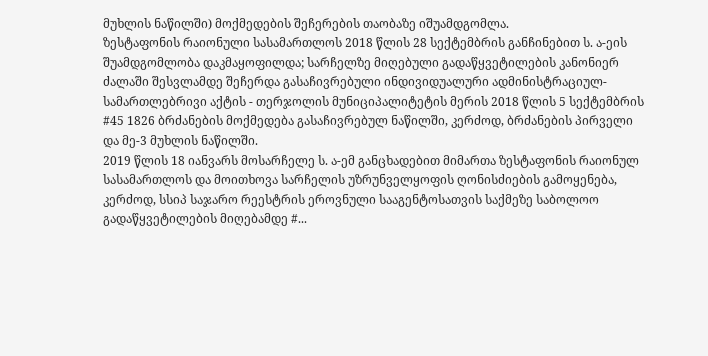მუხლის ნაწილში) მოქმედების შეჩერების თაობაზე იშუამდგომლა.
ზესტაფონის რაიონული სასამართლოს 2018 წლის 28 სექტემბრის განჩინებით ს. ა-ეის შუამდგომლობა დაკმაყოფილდა; სარჩელზე მიღებული გადაწყვეტილების კანონიერ ძალაში შესვლამდე შეჩერდა გასაჩივრებული ინდივიდუალური ადმინისტრაციულ-სამართლებრივი აქტის - თერჯოლის მუნიციპალიტეტის მერის 2018 წლის 5 სექტემბრის #45 1826 ბრძანების მოქმედება გასაჩივრებულ ნაწილში, კერძოდ, ბრძანების პირველი და მე-3 მუხლის ნაწილში.
2019 წლის 18 იანვარს მოსარჩელე ს. ა-ემ განცხადებით მიმართა ზესტაფონის რაიონულ სასამართლოს და მოითხოვა სარჩელის უზრუნველყოფის ღონისძიების გამოყენება, კერძოდ, სსიპ საჯარო რეესტრის ეროვნული სააგენტოსათვის საქმეზე საბოლოო გადაწყვეტილების მიღებამდე #...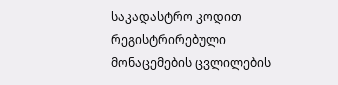საკადასტრო კოდით რეგისტრირებული მონაცემების ცვლილების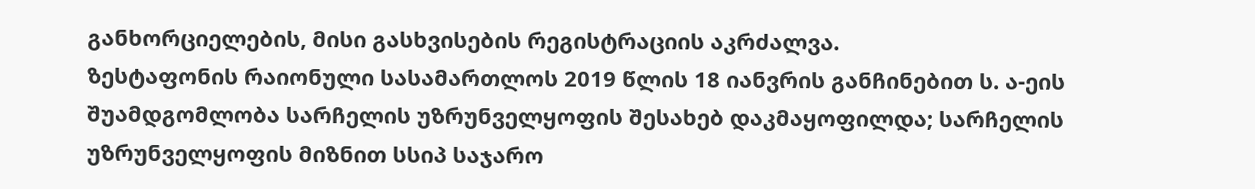განხორციელების, მისი გასხვისების რეგისტრაციის აკრძალვა.
ზესტაფონის რაიონული სასამართლოს 2019 წლის 18 იანვრის განჩინებით ს. ა-ეის შუამდგომლობა სარჩელის უზრუნველყოფის შესახებ დაკმაყოფილდა; სარჩელის უზრუნველყოფის მიზნით სსიპ საჯარო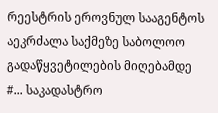რეესტრის ეროვნულ სააგენტოს აეკრძალა საქმეზე საბოლოო გადაწყვეტილების მიღებამდე #... საკადასტრო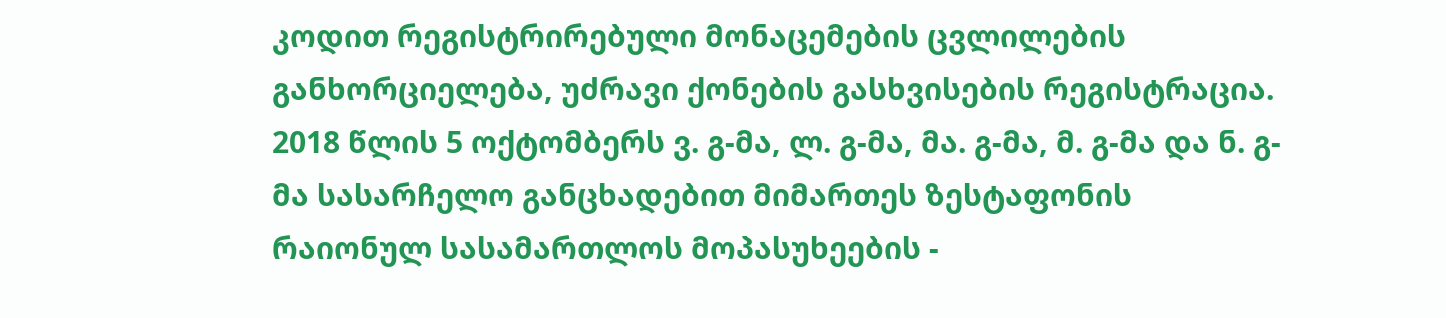კოდით რეგისტრირებული მონაცემების ცვლილების განხორციელება, უძრავი ქონების გასხვისების რეგისტრაცია.
2018 წლის 5 ოქტომბერს ვ. გ-მა, ლ. გ-მა, მა. გ-მა, მ. გ-მა და ნ. გ-მა სასარჩელო განცხადებით მიმართეს ზესტაფონის რაიონულ სასამართლოს მოპასუხეების -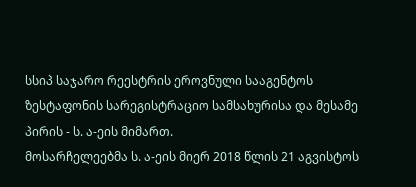სსიპ საჯარო რეესტრის ეროვნული სააგენტოს ზესტაფონის სარეგისტრაციო სამსახურისა და მესამე პირის - ს. ა-ეის მიმართ.
მოსარჩელეებმა ს. ა-ეის მიერ 2018 წლის 21 აგვისტოს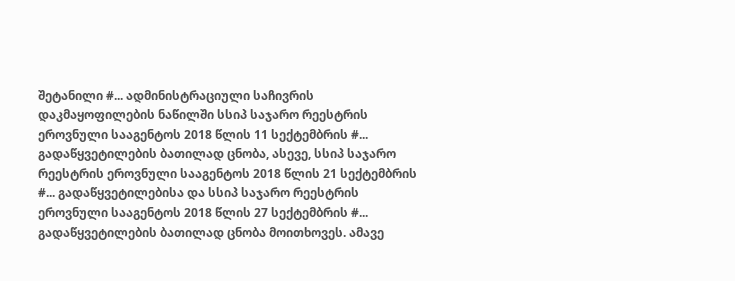შეტანილი #... ადმინისტრაციული საჩივრის დაკმაყოფილების ნაწილში სსიპ საჯარო რეესტრის ეროვნული სააგენტოს 2018 წლის 11 სექტემბრის #... გადაწყვეტილების ბათილად ცნობა, ასევე, სსიპ საჯარო რეესტრის ეროვნული სააგენტოს 2018 წლის 21 სექტემბრის #... გადაწყვეტილებისა და სსიპ საჯარო რეესტრის ეროვნული სააგენტოს 2018 წლის 27 სექტემბრის #... გადაწყვეტილების ბათილად ცნობა მოითხოვეს. ამავე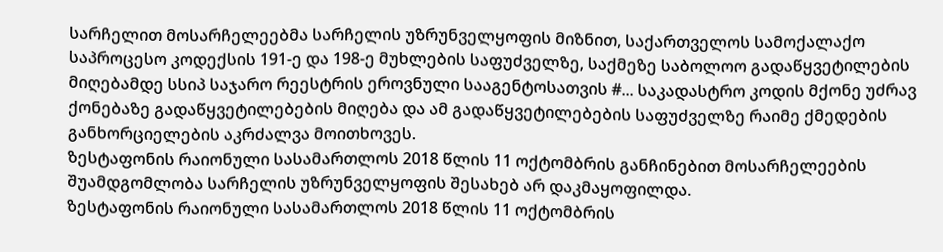სარჩელით მოსარჩელეებმა სარჩელის უზრუნველყოფის მიზნით, საქართველოს სამოქალაქო საპროცესო კოდექსის 191-ე და 198-ე მუხლების საფუძველზე, საქმეზე საბოლოო გადაწყვეტილების მიღებამდე სსიპ საჯარო რეესტრის ეროვნული სააგენტოსათვის #... საკადასტრო კოდის მქონე უძრავ ქონებაზე გადაწყვეტილებების მიღება და ამ გადაწყვეტილებების საფუძველზე რაიმე ქმედების განხორციელების აკრძალვა მოითხოვეს.
ზესტაფონის რაიონული სასამართლოს 2018 წლის 11 ოქტომბრის განჩინებით მოსარჩელეების შუამდგომლობა სარჩელის უზრუნველყოფის შესახებ არ დაკმაყოფილდა.
ზესტაფონის რაიონული სასამართლოს 2018 წლის 11 ოქტომბრის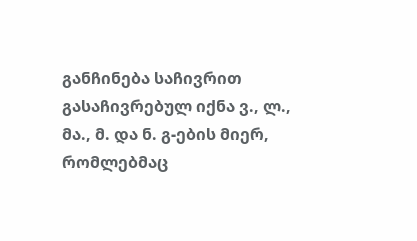განჩინება საჩივრით გასაჩივრებულ იქნა ვ., ლ., მა., მ. და ნ. გ-ების მიერ, რომლებმაც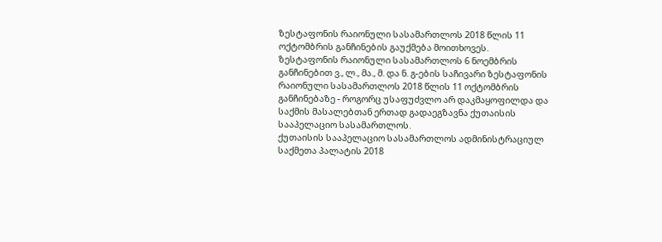ზესტაფონის რაიონული სასამართლოს 2018 წლის 11 ოქტომბრის განჩინების გაუქმება მოითხოვეს.
ზესტაფონის რაიონული სასამართლოს 6 ნოემბრის განჩინებით ვ., ლ., მა., მ. და ნ. გ-ების საჩივარი ზესტაფონის რაიონული სასამართლოს 2018 წლის 11 ოქტომბრის განჩინებაზე - როგორც უსაფუძვლო არ დაკმაყოფილდა და საქმის მასალებთან ერთად გადაეგზავნა ქუთაისის სააპელაციო სასამართლოს.
ქუთაისის სააპელაციო სასამართლოს ადმინისტრაციულ საქმეთა პალატის 2018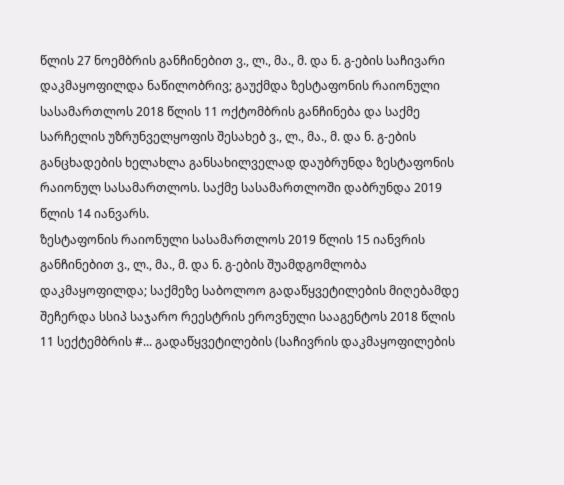წლის 27 ნოემბრის განჩინებით ვ., ლ., მა., მ. და ნ. გ-ების საჩივარი დაკმაყოფილდა ნაწილობრივ; გაუქმდა ზესტაფონის რაიონული სასამართლოს 2018 წლის 11 ოქტომბრის განჩინება და საქმე სარჩელის უზრუნველყოფის შესახებ ვ., ლ., მა., მ. და ნ. გ-ების განცხადების ხელახლა განსახილველად დაუბრუნდა ზესტაფონის რაიონულ სასამართლოს. საქმე სასამართლოში დაბრუნდა 2019 წლის 14 იანვარს.
ზესტაფონის რაიონული სასამართლოს 2019 წლის 15 იანვრის განჩინებით ვ., ლ., მა., მ. და ნ. გ-ების შუამდგომლობა დაკმაყოფილდა; საქმეზე საბოლოო გადაწყვეტილების მიღებამდე შეჩერდა სსიპ საჯარო რეესტრის ეროვნული სააგენტოს 2018 წლის 11 სექტემბრის #... გადაწყვეტილების (საჩივრის დაკმაყოფილების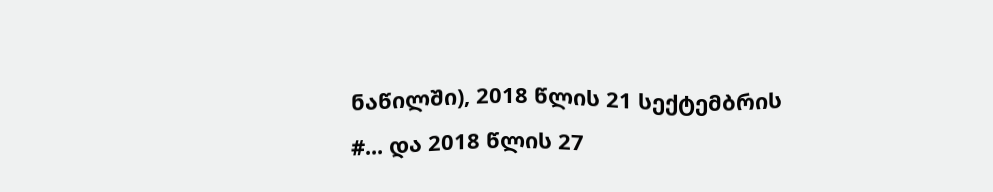ნაწილში), 2018 წლის 21 სექტემბრის #... და 2018 წლის 27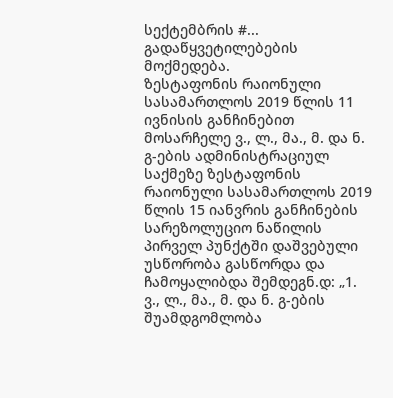სექტემბრის #... გადაწყვეტილებების მოქმედება.
ზესტაფონის რაიონული სასამართლოს 2019 წლის 11 ივნისის განჩინებით მოსარჩელე ვ., ლ., მა., მ. და ნ. გ-ების ადმინისტრაციულ საქმეზე ზესტაფონის რაიონული სასამართლოს 2019 წლის 15 იანვრის განჩინების სარეზოლუციო ნაწილის პირველ პუნქტში დაშვებული უსწორობა გასწორდა და ჩამოყალიბდა შემდეგნ.დ: „1. ვ., ლ., მა., მ. და ნ. გ-ების შუამდგომლობა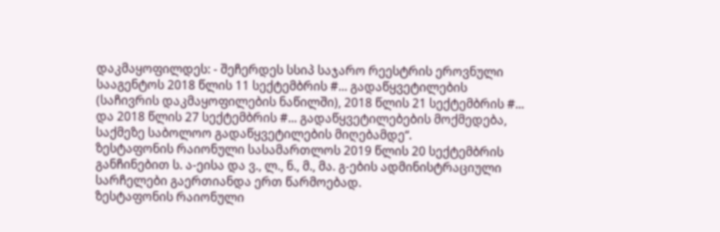დაკმაყოფილდეს: - შეჩერდეს სსიპ საჯარო რეესტრის ეროვნული სააგენტოს 2018 წლის 11 სექტემბრის #... გადაწყვეტილების (საჩივრის დაკმაყოფილების ნაწილში), 2018 წლის 21 სექტემბრის #... და 2018 წლის 27 სექტემბრის #... გადაწყვეტილებების მოქმედება, საქმეზე საბოლოო გადაწყვეტილების მიღებამდე“.
ზესტაფონის რაიონული სასამართლოს 2019 წლის 20 სექტემბრის განჩინებით ს. ა-ეისა და ვ., ლ., ნ., მ., მა. გ-ების ადმინისტრაციული სარჩელები გაერთიანდა ერთ წარმოებად.
ზესტაფონის რაიონული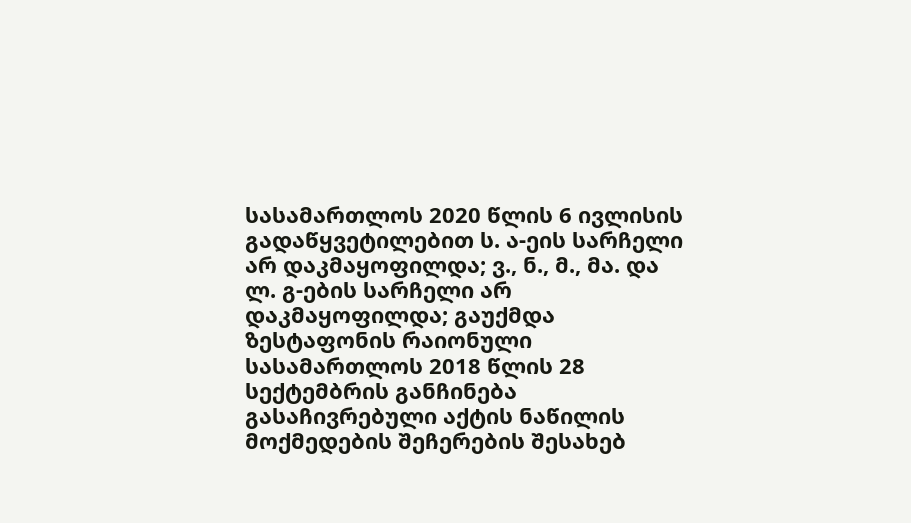სასამართლოს 2020 წლის 6 ივლისის გადაწყვეტილებით ს. ა-ეის სარჩელი არ დაკმაყოფილდა; ვ., ნ., მ., მა. და ლ. გ-ების სარჩელი არ დაკმაყოფილდა; გაუქმდა ზესტაფონის რაიონული სასამართლოს 2018 წლის 28 სექტემბრის განჩინება გასაჩივრებული აქტის ნაწილის მოქმედების შეჩერების შესახებ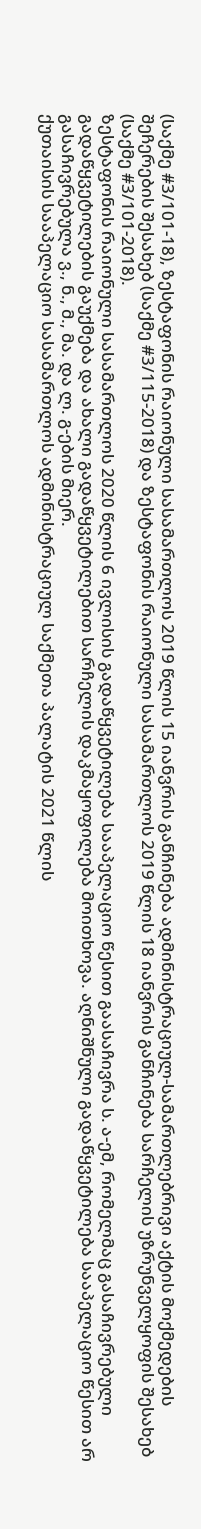(საქმე #3/101-18), ზესტაფონის რაიონული სასამართლოს 2019 წლის 15 იანვრის განჩინება ადმინისტრაციულ-სამართლებრივი აქტის მოქმედების შეჩერების შესახებ (საქმე #3/115-2018) და ზესტაფონის რაიონული სასამართლოს 2019 წლის 18 იანვრის განჩინება სარჩელის უზრუნველყოფის შესახებ (საქმე #3/101-2018).
ზესტაფონის რაიონული სასამართლოს 2020 წლის 6 ივლისის გადაწყვეტილება სააპელაციო წესით გაასაჩივრა ს. ა-ემ, რომელმაც გასაჩივრებული გადაწყვეტილების გაუქმება და ახალი გადაწყვეტილებით სარჩელის დაკმაყოფილება მოითხოვა. აღნიშნული გადაწყვეტილება სააპელაციო წესით არ გასაჩივრებულა ვ., ნ., მ., მა. და ლ. გ-ების მიერ.
ქუთაისის სააპელაციო სასამართლოს ადმინისტრაციულ საქმეთა პალატის 2021 წლის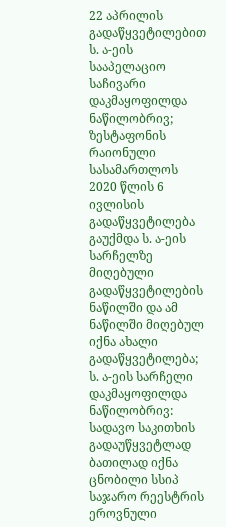22 აპრილის გადაწყვეტილებით ს. ა-ეის სააპელაციო საჩივარი დაკმაყოფილდა ნაწილობრივ; ზესტაფონის რაიონული სასამართლოს 2020 წლის 6 ივლისის გადაწყვეტილება გაუქმდა ს. ა-ეის სარჩელზე მიღებული გადაწყვეტილების ნაწილში და ამ ნაწილში მიღებულ იქნა ახალი გადაწყვეტილება; ს. ა-ეის სარჩელი დაკმაყოფილდა ნაწილობრივ: სადავო საკითხის გადაუწყვეტლად ბათილად იქნა ცნობილი სსიპ საჯარო რეესტრის ეროვნული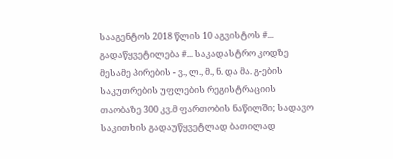სააგენტოს 2018 წლის 10 აგვისტოს #... გადაწყვეტილება #... საკადასტრო კოდზე მესამე პირების - ვ., ლ., მ., ნ. და მა. გ-ების საკუთრების უფლების რეგისტრაციის თაობაზე 300 კვ.მ ფართობის ნაწილში; სადავო საკითხის გადაუწყვეტლად ბათილად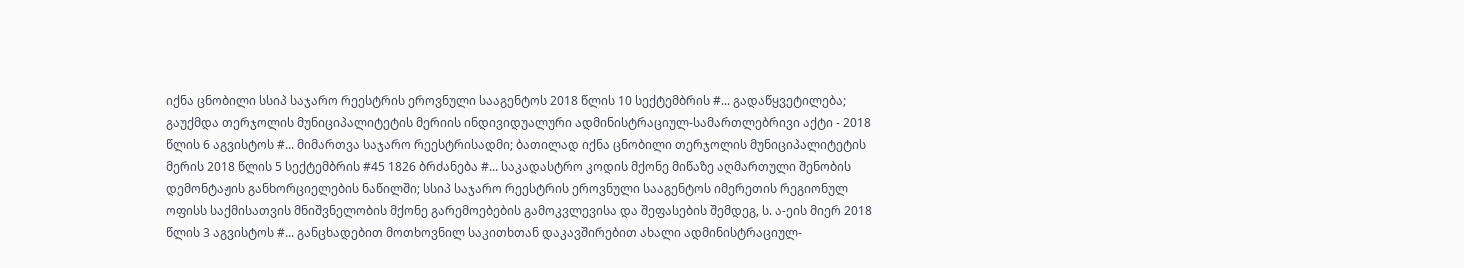იქნა ცნობილი სსიპ საჯარო რეესტრის ეროვნული სააგენტოს 2018 წლის 10 სექტემბრის #... გადაწყვეტილება; გაუქმდა თერჯოლის მუნიციპალიტეტის მერიის ინდივიდუალური ადმინისტრაციულ-სამართლებრივი აქტი - 2018 წლის 6 აგვისტოს #... მიმართვა საჯარო რეესტრისადმი; ბათილად იქნა ცნობილი თერჯოლის მუნიციპალიტეტის მერის 2018 წლის 5 სექტემბრის #45 1826 ბრძანება #... საკადასტრო კოდის მქონე მიწაზე აღმართული შენობის დემონტაჟის განხორციელების ნაწილში; სსიპ საჯარო რეესტრის ეროვნული სააგენტოს იმერეთის რეგიონულ ოფისს საქმისათვის მნიშვნელობის მქონე გარემოებების გამოკვლევისა და შეფასების შემდეგ, ს. ა-ეის მიერ 2018 წლის 3 აგვისტოს #... განცხადებით მოთხოვნილ საკითხთან დაკავშირებით ახალი ადმინისტრაციულ-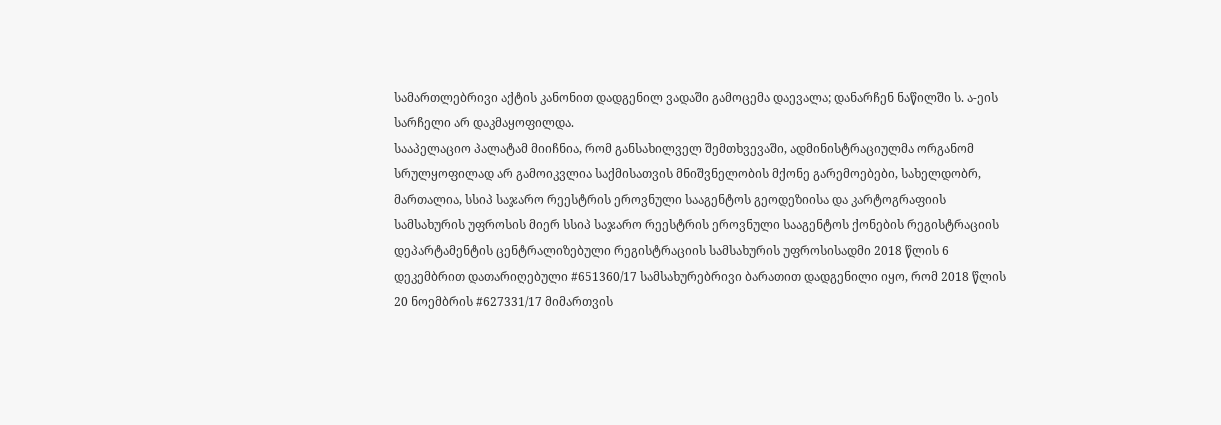სამართლებრივი აქტის კანონით დადგენილ ვადაში გამოცემა დაევალა; დანარჩენ ნაწილში ს. ა-ეის სარჩელი არ დაკმაყოფილდა.
სააპელაციო პალატამ მიიჩნია, რომ განსახილველ შემთხვევაში, ადმინისტრაციულმა ორგანომ სრულყოფილად არ გამოიკვლია საქმისათვის მნიშვნელობის მქონე გარემოებები, სახელდობრ, მართალია, სსიპ საჯარო რეესტრის ეროვნული სააგენტოს გეოდეზიისა და კარტოგრაფიის სამსახურის უფროსის მიერ სსიპ საჯარო რეესტრის ეროვნული სააგენტოს ქონების რეგისტრაციის დეპარტამენტის ცენტრალიზებული რეგისტრაციის სამსახურის უფროსისადმი 2018 წლის 6 დეკემბრით დათარიღებული #651360/17 სამსახურებრივი ბარათით დადგენილი იყო, რომ 2018 წლის 20 ნოემბრის #627331/17 მიმართვის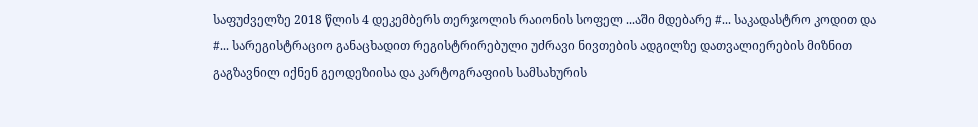საფუძველზე 2018 წლის 4 დეკემბერს თერჯოლის რაიონის სოფელ ...აში მდებარე #... საკადასტრო კოდით და #... სარეგისტრაციო განაცხადით რეგისტრირებული უძრავი ნივთების ადგილზე დათვალიერების მიზნით გაგზავნილ იქნენ გეოდეზიისა და კარტოგრაფიის სამსახურის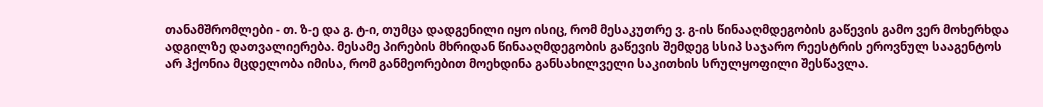თანამშრომლები - თ. ზ-ე და გ. ტ-ი, თუმცა დადგენილი იყო ისიც, რომ მესაკუთრე ვ. გ-ის წინააღმდეგობის გაწევის გამო ვერ მოხერხდა ადგილზე დათვალიერება. მესამე პირების მხრიდან წინააღმდეგობის გაწევის შემდეგ სსიპ საჯარო რეესტრის ეროვნულ სააგენტოს არ ჰქონია მცდელობა იმისა, რომ განმეორებით მოეხდინა განსახილველი საკითხის სრულყოფილი შესწავლა.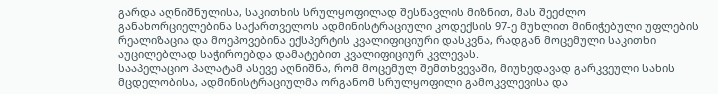გარდა აღნიშნულისა, საკითხის სრულყოფილად შესწავლის მიზნით, მას შეეძლო განახორციელებინა საქართველოს ადმინისტრაციული კოდექსის 97-ე მუხლით მინიჭებული უფლების რეალიზაცია და მოეპოვებინა ექსპერტის კვალიფიციური დასკვნა, რადგან მოცემული საკითხი აუცილებლად საჭიროებდა დამატებით კვალიფიციურ კვლევას.
სააპელაციო პალატამ ასევე აღნიშნა, რომ მოცემულ შემთხვევაში, მიუხედავად გარკვეული სახის მცდელობისა, ადმინისტრაციულმა ორგანომ სრულყოფილი გამოკვლევისა და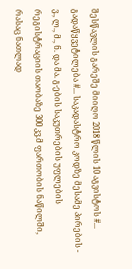შესწავლის გარეშე მიიღო 2018 წლის 10 აგვისტოს #... გადაწყვეტილება #... საკადასტრო კოდზე მესამე პირების - ვ., ლ., მ., ნ. და მა. გ-ების საკუთრების უფლების რეგისტრაციის თაობაზე 300 კვ.მ ფართობის ნაწილში, რასაც ნათლად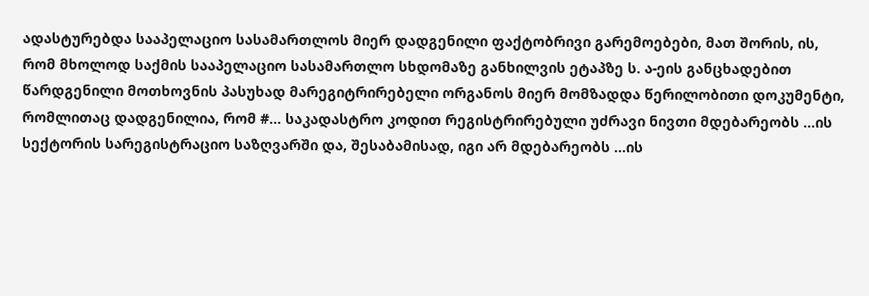ადასტურებდა სააპელაციო სასამართლოს მიერ დადგენილი ფაქტობრივი გარემოებები, მათ შორის, ის, რომ მხოლოდ საქმის სააპელაციო სასამართლო სხდომაზე განხილვის ეტაპზე ს. ა-ეის განცხადებით წარდგენილი მოთხოვნის პასუხად მარეგიტრირებელი ორგანოს მიერ მომზადდა წერილობითი დოკუმენტი, რომლითაც დადგენილია, რომ #... საკადასტრო კოდით რეგისტრირებული უძრავი ნივთი მდებარეობს ...ის სექტორის სარეგისტრაციო საზღვარში და, შესაბამისად, იგი არ მდებარეობს ...ის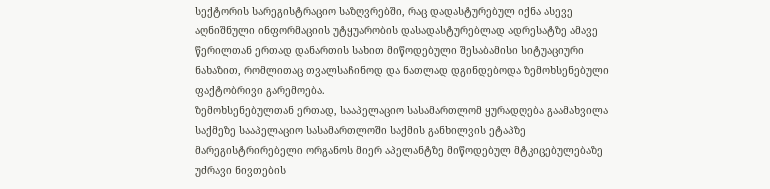სექტორის სარეგისტრაციო საზღვრებში, რაც დადასტურებულ იქნა ასევე აღნიშნული ინფორმაციის უტყუარობის დასადასტურებლად ადრესატზე ამავე წერილთან ერთად დანართის სახით მიწოდებული შესაბამისი სიტუაციური ნახაზით, რომლითაც თვალსაჩინოდ და ნათლად დგინდებოდა ზემოხსენებული ფაქტობრივი გარემოება.
ზემოხსენებულთან ერთად, სააპელაციო სასამართლომ ყურადღება გაამახვილა საქმეზე სააპელაციო სასამართლოში საქმის განხილვის ეტაპზე მარეგისტრირებელი ორგანოს მიერ აპელანტზე მიწოდებულ მტკიცებულებაზე უძრავი ნივთების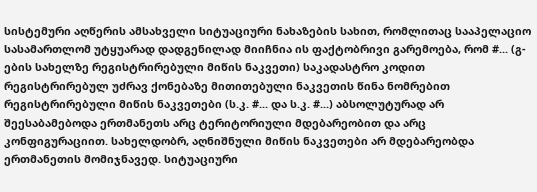სისტემური აღწერის ამსახველი სიტუაციური ნახაზების სახით, რომლითაც სააპელაციო სასამართლომ უტყუარად დადგენილად მიიჩნია ის ფაქტობრივი გარემოება, რომ #... (გ-ების სახელზე რეგისტრირებული მიწის ნაკვეთი) საკადასტრო კოდით რეგისტრირებულ უძრავ ქონებაზე მითითებული ნაკვეთის წინა ნომრებით რეგისტრირებული მიწის ნაკვეთები (ს.კ. #... და ს.კ. #...) აბსოლუტურად არ შეესაბამებოდა ერთმანეთს არც ტერიტორიული მდებარეობით და არც კონფიგურაციით. სახელდობრ, აღნიშნული მიწის ნაკვეთები არ მდებარეობდა ერთმანეთის მომიჯნავედ. სიტუაციური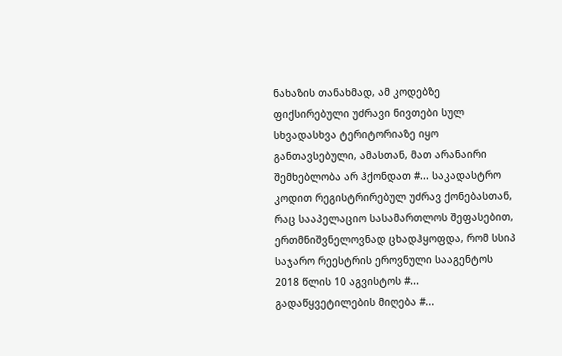ნახაზის თანახმად, ამ კოდებზე ფიქსირებული უძრავი ნივთები სულ სხვადასხვა ტერიტორიაზე იყო განთავსებული, ამასთან, მათ არანაირი შემხებლობა არ ჰქონდათ #... საკადასტრო კოდით რეგისტრირებულ უძრავ ქონებასთან, რაც სააპელაციო სასამართლოს შეფასებით, ერთმნიშვნელოვნად ცხადჰყოფდა, რომ სსიპ საჯარო რეესტრის ეროვნული სააგენტოს 2018 წლის 10 აგვისტოს #... გადაწყვეტილების მიღება #...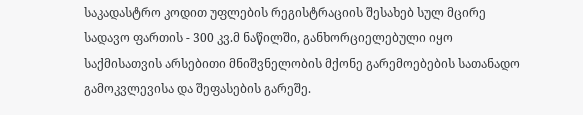საკადასტრო კოდით უფლების რეგისტრაციის შესახებ სულ მცირე სადავო ფართის - 300 კვ.მ ნაწილში, განხორციელებული იყო საქმისათვის არსებითი მნიშვნელობის მქონე გარემოებების სათანადო გამოკვლევისა და შეფასების გარეშე.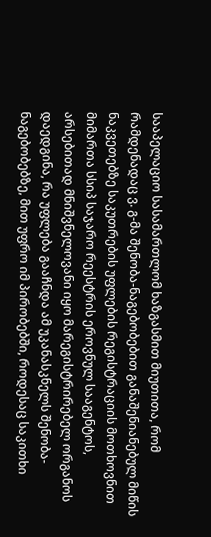სააპელაციო სასამართლომ ხაზგასმით მიუთითა, რომ რამდენადაც ვ. გ-მა შენობა-ნაგებობებით განაშენიანებულ მიწის ნაკვეთებზე საკუთრების უფლების რეგისტრაციის მოთხოვნით მიმართა სსიპ საჯარო რეესტრის ეროვნულ სააგენტოს, არსებითად მნიშვნელოვანი იყო მარეგისტრირებელ ორგანოს დაედგინა, რა უფლება გააჩნდა ამ უკანასკნელს შენობა-ნაგებობებზე, მით უფრო იმ პირობებში, როდესაც საკითხი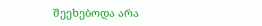შეეხებოდა არა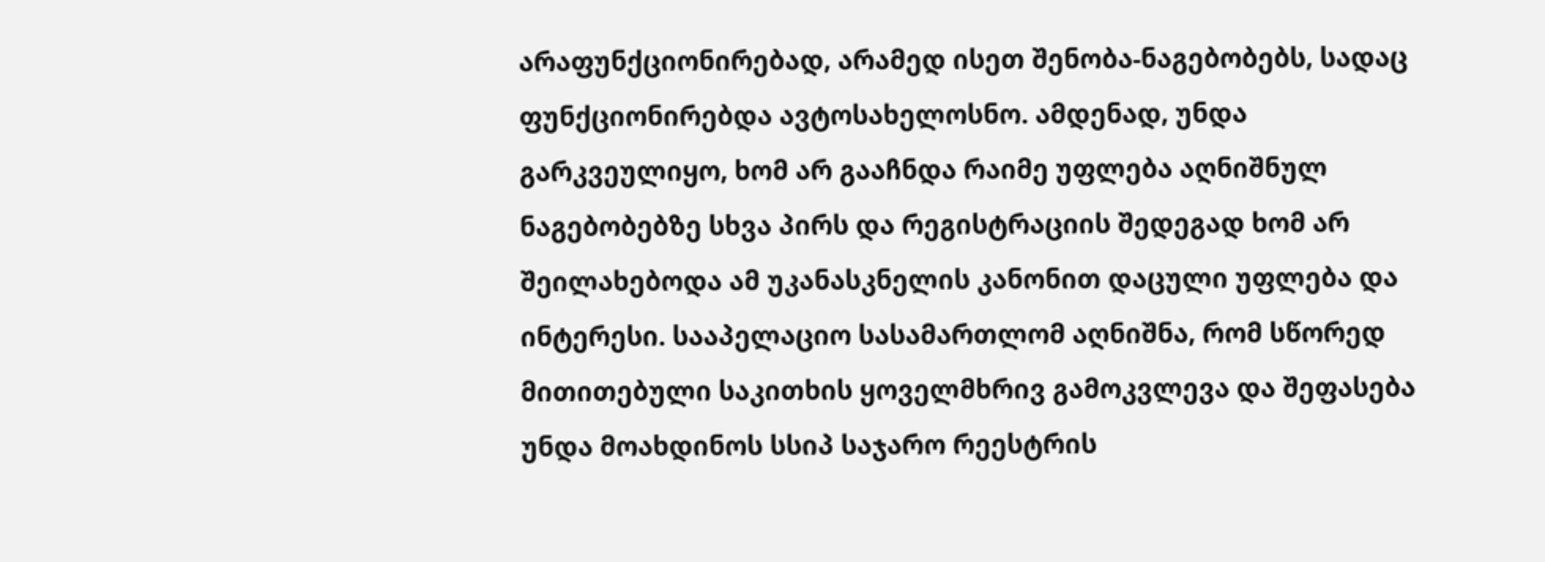არაფუნქციონირებად, არამედ ისეთ შენობა-ნაგებობებს, სადაც ფუნქციონირებდა ავტოსახელოსნო. ამდენად, უნდა გარკვეულიყო, ხომ არ გააჩნდა რაიმე უფლება აღნიშნულ ნაგებობებზე სხვა პირს და რეგისტრაციის შედეგად ხომ არ შეილახებოდა ამ უკანასკნელის კანონით დაცული უფლება და ინტერესი. სააპელაციო სასამართლომ აღნიშნა, რომ სწორედ მითითებული საკითხის ყოველმხრივ გამოკვლევა და შეფასება უნდა მოახდინოს სსიპ საჯარო რეესტრის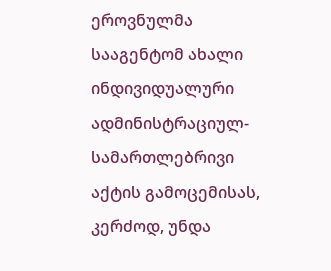ეროვნულმა სააგენტომ ახალი ინდივიდუალური ადმინისტრაციულ-სამართლებრივი აქტის გამოცემისას, კერძოდ, უნდა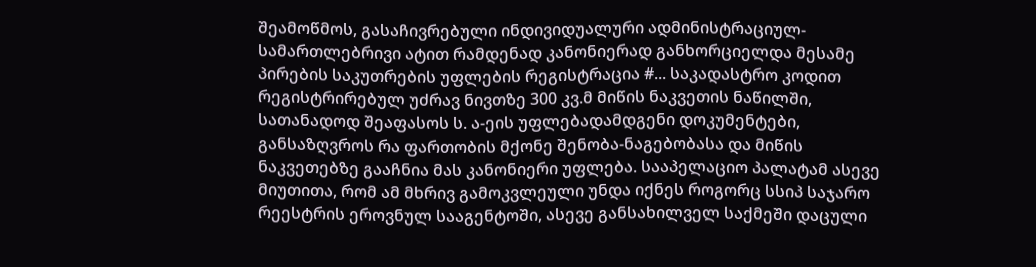შეამოწმოს, გასაჩივრებული ინდივიდუალური ადმინისტრაციულ-სამართლებრივი ატით რამდენად კანონიერად განხორციელდა მესამე პირების საკუთრების უფლების რეგისტრაცია #... საკადასტრო კოდით რეგისტრირებულ უძრავ ნივთზე 300 კვ.მ მიწის ნაკვეთის ნაწილში, სათანადოდ შეაფასოს ს. ა-ეის უფლებადამდგენი დოკუმენტები, განსაზღვროს რა ფართობის მქონე შენობა-ნაგებობასა და მიწის ნაკვეთებზე გააჩნია მას კანონიერი უფლება. სააპელაციო პალატამ ასევე მიუთითა, რომ ამ მხრივ გამოკვლეული უნდა იქნეს როგორც სსიპ საჯარო რეესტრის ეროვნულ სააგენტოში, ასევე განსახილველ საქმეში დაცული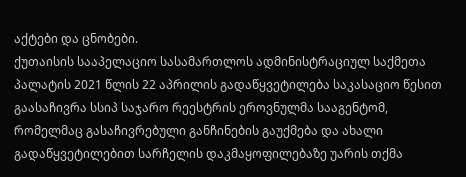აქტები და ცნობები.
ქუთაისის სააპელაციო სასამართლოს ადმინისტრაციულ საქმეთა პალატის 2021 წლის 22 აპრილის გადაწყვეტილება საკასაციო წესით გაასაჩივრა სსიპ საჯარო რეესტრის ეროვნულმა სააგენტომ, რომელმაც გასაჩივრებული განჩინების გაუქმება და ახალი გადაწყვეტილებით სარჩელის დაკმაყოფილებაზე უარის თქმა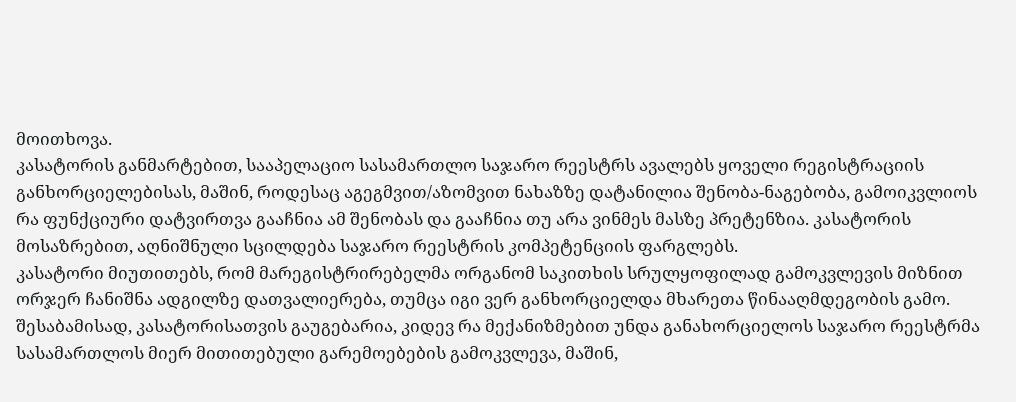მოითხოვა.
კასატორის განმარტებით, სააპელაციო სასამართლო საჯარო რეესტრს ავალებს ყოველი რეგისტრაციის განხორციელებისას, მაშინ, როდესაც აგეგმვით/აზომვით ნახაზზე დატანილია შენობა-ნაგებობა, გამოიკვლიოს რა ფუნქციური დატვირთვა გააჩნია ამ შენობას და გააჩნია თუ არა ვინმეს მასზე პრეტენზია. კასატორის მოსაზრებით, აღნიშნული სცილდება საჯარო რეესტრის კომპეტენციის ფარგლებს.
კასატორი მიუთითებს, რომ მარეგისტრირებელმა ორგანომ საკითხის სრულყოფილად გამოკვლევის მიზნით ორჯერ ჩანიშნა ადგილზე დათვალიერება, თუმცა იგი ვერ განხორციელდა მხარეთა წინააღმდეგობის გამო. შესაბამისად, კასატორისათვის გაუგებარია, კიდევ რა მექანიზმებით უნდა განახორციელოს საჯარო რეესტრმა სასამართლოს მიერ მითითებული გარემოებების გამოკვლევა, მაშინ,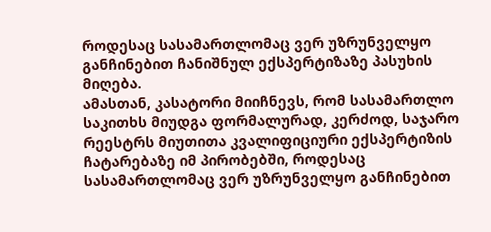როდესაც სასამართლომაც ვერ უზრუნველყო განჩინებით ჩანიშნულ ექსპერტიზაზე პასუხის მიღება.
ამასთან, კასატორი მიიჩნევს, რომ სასამართლო საკითხს მიუდგა ფორმალურად, კერძოდ, საჯარო რეესტრს მიუთითა კვალიფიციური ექსპერტიზის ჩატარებაზე იმ პირობებში, როდესაც სასამართლომაც ვერ უზრუნველყო განჩინებით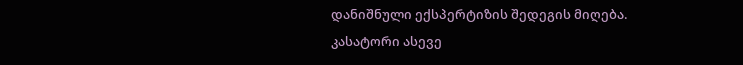დანიშნული ექსპერტიზის შედეგის მიღება. კასატორი ასევე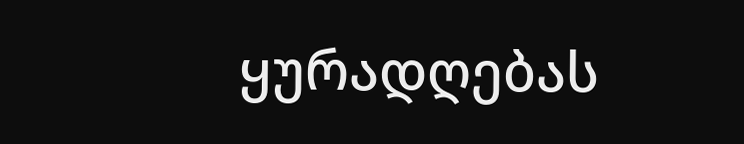ყურადღებას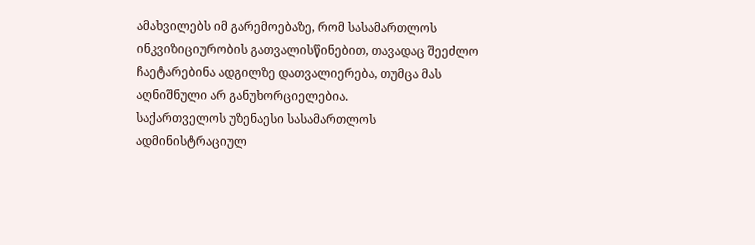ამახვილებს იმ გარემოებაზე, რომ სასამართლოს ინკვიზიციურობის გათვალისწინებით, თავადაც შეეძლო ჩაეტარებინა ადგილზე დათვალიერება, თუმცა მას აღნიშნული არ განუხორციელებია.
საქართველოს უზენაესი სასამართლოს ადმინისტრაციულ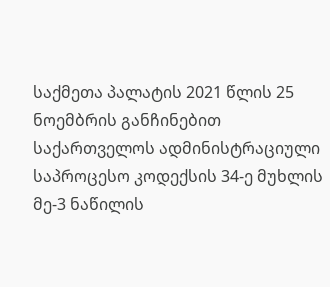საქმეთა პალატის 2021 წლის 25 ნოემბრის განჩინებით საქართველოს ადმინისტრაციული საპროცესო კოდექსის 34-ე მუხლის მე-3 ნაწილის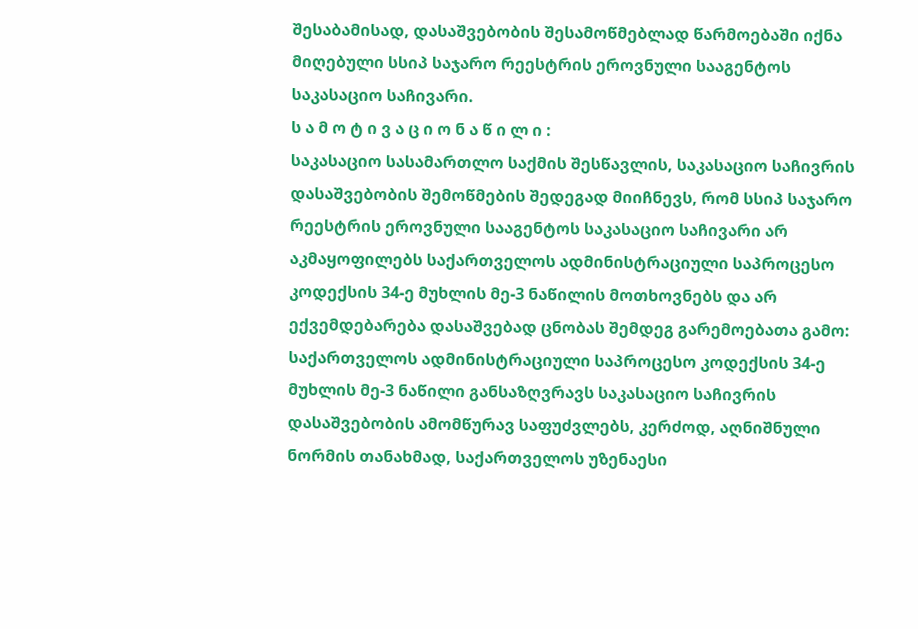შესაბამისად, დასაშვებობის შესამოწმებლად წარმოებაში იქნა მიღებული სსიპ საჯარო რეესტრის ეროვნული სააგენტოს საკასაციო საჩივარი.
ს ა მ ო ტ ი ვ ა ც ი ო ნ ა წ ი ლ ი :
საკასაციო სასამართლო საქმის შესწავლის, საკასაციო საჩივრის დასაშვებობის შემოწმების შედეგად მიიჩნევს, რომ სსიპ საჯარო რეესტრის ეროვნული სააგენტოს საკასაციო საჩივარი არ აკმაყოფილებს საქართველოს ადმინისტრაციული საპროცესო კოდექსის 34-ე მუხლის მე-3 ნაწილის მოთხოვნებს და არ ექვემდებარება დასაშვებად ცნობას შემდეგ გარემოებათა გამო:
საქართველოს ადმინისტრაციული საპროცესო კოდექსის 34-ე მუხლის მე-3 ნაწილი განსაზღვრავს საკასაციო საჩივრის დასაშვებობის ამომწურავ საფუძვლებს, კერძოდ, აღნიშნული ნორმის თანახმად, საქართველოს უზენაესი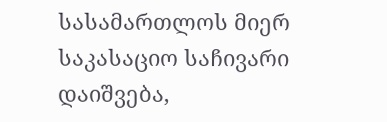სასამართლოს მიერ საკასაციო საჩივარი დაიშვება,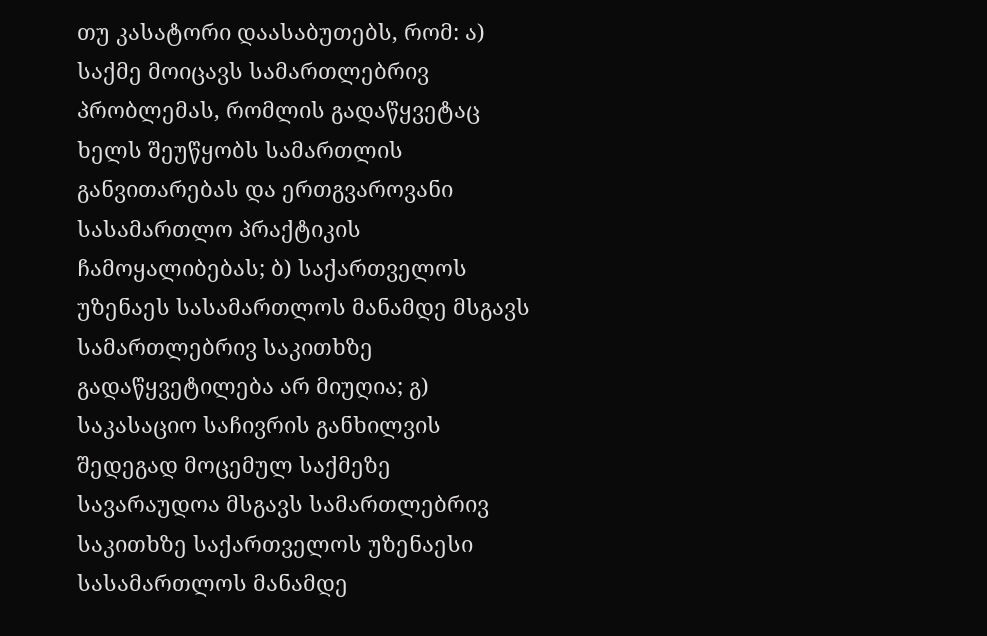თუ კასატორი დაასაბუთებს, რომ: ა) საქმე მოიცავს სამართლებრივ პრობლემას, რომლის გადაწყვეტაც ხელს შეუწყობს სამართლის განვითარებას და ერთგვაროვანი სასამართლო პრაქტიკის ჩამოყალიბებას; ბ) საქართველოს უზენაეს სასამართლოს მანამდე მსგავს სამართლებრივ საკითხზე გადაწყვეტილება არ მიუღია; გ) საკასაციო საჩივრის განხილვის შედეგად მოცემულ საქმეზე სავარაუდოა მსგავს სამართლებრივ საკითხზე საქართველოს უზენაესი სასამართლოს მანამდე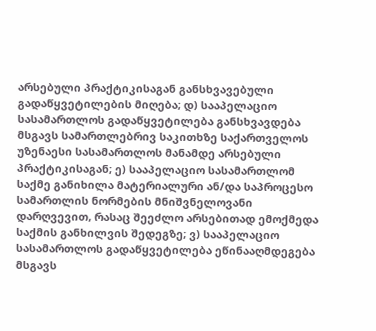არსებული პრაქტიკისაგან განსხვავებული გადაწყვეტილების მიღება; დ) სააპელაციო სასამართლოს გადაწყვეტილება განსხვავდება მსგავს სამართლებრივ საკითხზე საქართველოს უზენაესი სასამართლოს მანამდე არსებული პრაქტიკისაგან; ე) სააპელაციო სასამართლომ საქმე განიხილა მატერიალური ან/და საპროცესო სამართლის ნორმების მნიშვნელოვანი დარღვევით, რასაც შეეძლო არსებითად ემოქმედა საქმის განხილვის შედეგზე; ვ) სააპელაციო სასამართლოს გადაწყვეტილება ეწინააღმდეგება მსგავს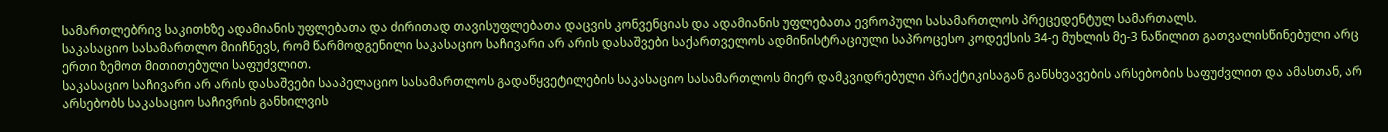სამართლებრივ საკითხზე ადამიანის უფლებათა და ძირითად თავისუფლებათა დაცვის კონვენციას და ადამიანის უფლებათა ევროპული სასამართლოს პრეცედენტულ სამართალს.
საკასაციო სასამართლო მიიჩნევს, რომ წარმოდგენილი საკასაციო საჩივარი არ არის დასაშვები საქართველოს ადმინისტრაციული საპროცესო კოდექსის 34-ე მუხლის მე-3 ნაწილით გათვალისწინებული არც ერთი ზემოთ მითითებული საფუძვლით.
საკასაციო საჩივარი არ არის დასაშვები სააპელაციო სასამართლოს გადაწყვეტილების საკასაციო სასამართლოს მიერ დამკვიდრებული პრაქტიკისაგან განსხვავების არსებობის საფუძვლით და ამასთან, არ არსებობს საკასაციო საჩივრის განხილვის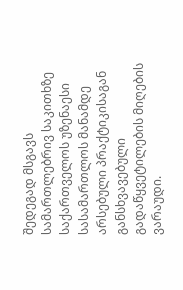შედეგად მსგავს სამართლებრივ საკითხზე საქართველოს უზენაესი სასამართლოს მანამდე არსებული პრაქტიკისაგან განსხვავებული გადაწყვეტილების მიღების ვარაუდი.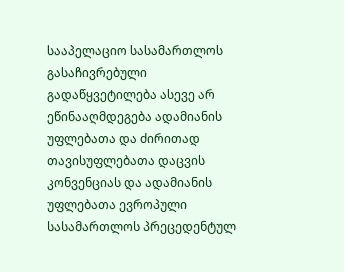სააპელაციო სასამართლოს გასაჩივრებული გადაწყვეტილება ასევე არ ეწინააღმდეგება ადამიანის უფლებათა და ძირითად თავისუფლებათა დაცვის კონვენციას და ადამიანის უფლებათა ევროპული სასამართლოს პრეცედენტულ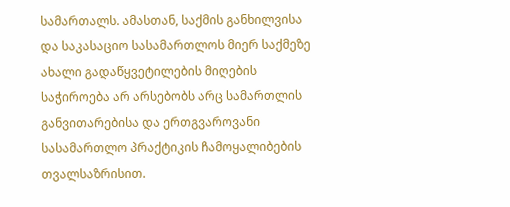სამართალს. ამასთან, საქმის განხილვისა და საკასაციო სასამართლოს მიერ საქმეზე ახალი გადაწყვეტილების მიღების საჭიროება არ არსებობს არც სამართლის განვითარებისა და ერთგვაროვანი სასამართლო პრაქტიკის ჩამოყალიბების თვალსაზრისით.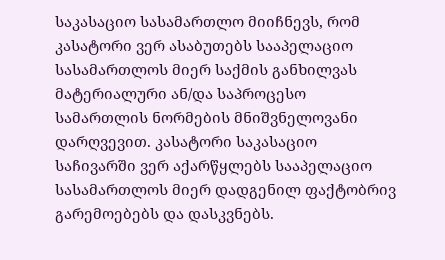საკასაციო სასამართლო მიიჩნევს, რომ კასატორი ვერ ასაბუთებს სააპელაციო სასამართლოს მიერ საქმის განხილვას მატერიალური ან/და საპროცესო სამართლის ნორმების მნიშვნელოვანი დარღვევით. კასატორი საკასაციო საჩივარში ვერ აქარწყლებს სააპელაციო სასამართლოს მიერ დადგენილ ფაქტობრივ გარემოებებს და დასკვნებს.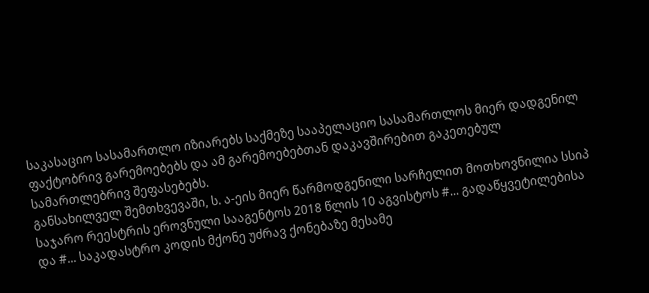საკასაციო სასამართლო იზიარებს საქმეზე სააპელაციო სასამართლოს მიერ დადგენილ ფაქტობრივ გარემოებებს და ამ გარემოებებთან დაკავშირებით გაკეთებულ სამართლებრივ შეფასებებს.
განსახილველ შემთხვევაში, ს. ა-ეის მიერ წარმოდგენილი სარჩელით მოთხოვნილია სსიპ საჯარო რეესტრის ეროვნული სააგენტოს 2018 წლის 10 აგვისტოს #... გადაწყვეტილებისა და #... საკადასტრო კოდის მქონე უძრავ ქონებაზე მესამე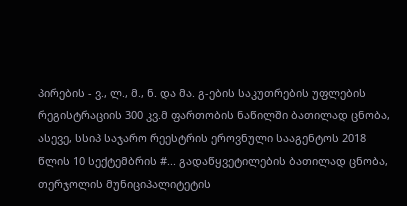პირების - ვ., ლ., მ., ნ. და მა. გ-ების საკუთრების უფლების რეგისტრაციის 300 კვ.მ ფართობის ნაწილში ბათილად ცნობა, ასევე, სსიპ საჯარო რეესტრის ეროვნული სააგენტოს 2018 წლის 10 სექტემბრის #... გადაწყვეტილების ბათილად ცნობა, თერჯოლის მუნიციპალიტეტის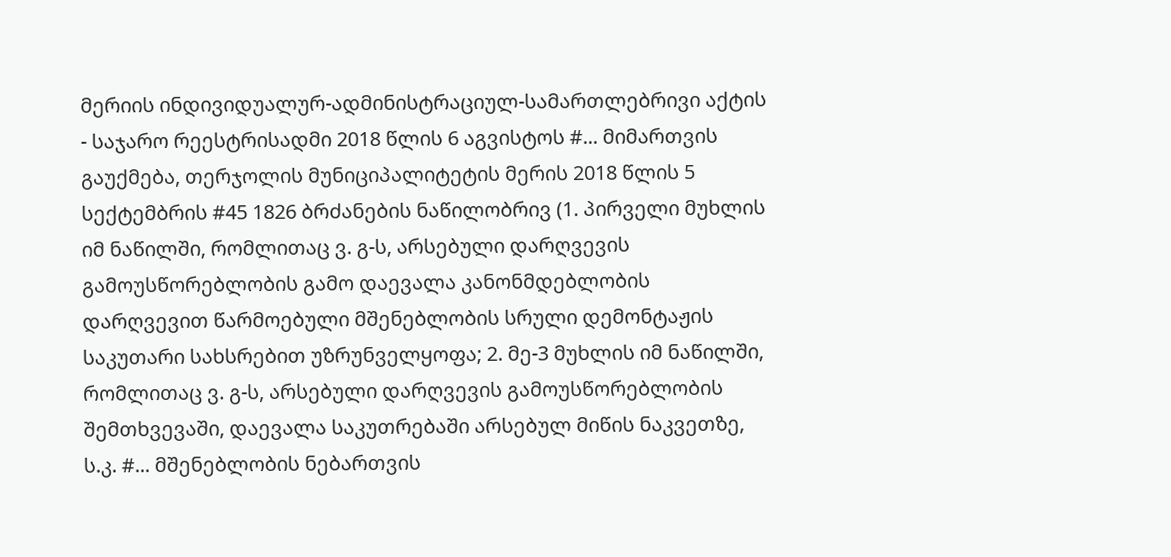მერიის ინდივიდუალურ-ადმინისტრაციულ-სამართლებრივი აქტის - საჯარო რეესტრისადმი 2018 წლის 6 აგვისტოს #... მიმართვის გაუქმება, თერჯოლის მუნიციპალიტეტის მერის 2018 წლის 5 სექტემბრის #45 1826 ბრძანების ნაწილობრივ (1. პირველი მუხლის იმ ნაწილში, რომლითაც ვ. გ-ს, არსებული დარღვევის გამოუსწორებლობის გამო დაევალა კანონმდებლობის დარღვევით წარმოებული მშენებლობის სრული დემონტაჟის საკუთარი სახსრებით უზრუნველყოფა; 2. მე-3 მუხლის იმ ნაწილში, რომლითაც ვ. გ-ს, არსებული დარღვევის გამოუსწორებლობის შემთხვევაში, დაევალა საკუთრებაში არსებულ მიწის ნაკვეთზე, ს.კ. #... მშენებლობის ნებართვის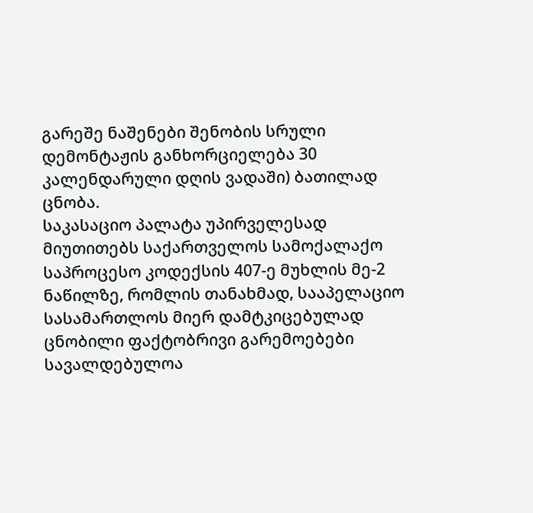გარეშე ნაშენები შენობის სრული დემონტაჟის განხორციელება 30 კალენდარული დღის ვადაში) ბათილად ცნობა.
საკასაციო პალატა უპირველესად მიუთითებს საქართველოს სამოქალაქო საპროცესო კოდექსის 407-ე მუხლის მე-2 ნაწილზე, რომლის თანახმად, სააპელაციო სასამართლოს მიერ დამტკიცებულად ცნობილი ფაქტობრივი გარემოებები სავალდებულოა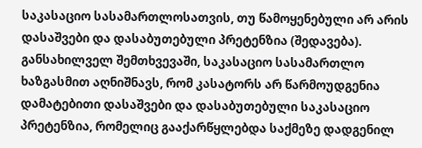საკასაციო სასამართლოსათვის, თუ წამოყენებული არ არის დასაშვები და დასაბუთებული პრეტენზია (შედავება). განსახილველ შემთხვევაში, საკასაციო სასამართლო ხაზგასმით აღნიშნავს, რომ კასატორს არ წარმოუდგენია დამატებითი დასაშვები და დასაბუთებული საკასაციო პრეტენზია, რომელიც გააქარწყლებდა საქმეზე დადგენილ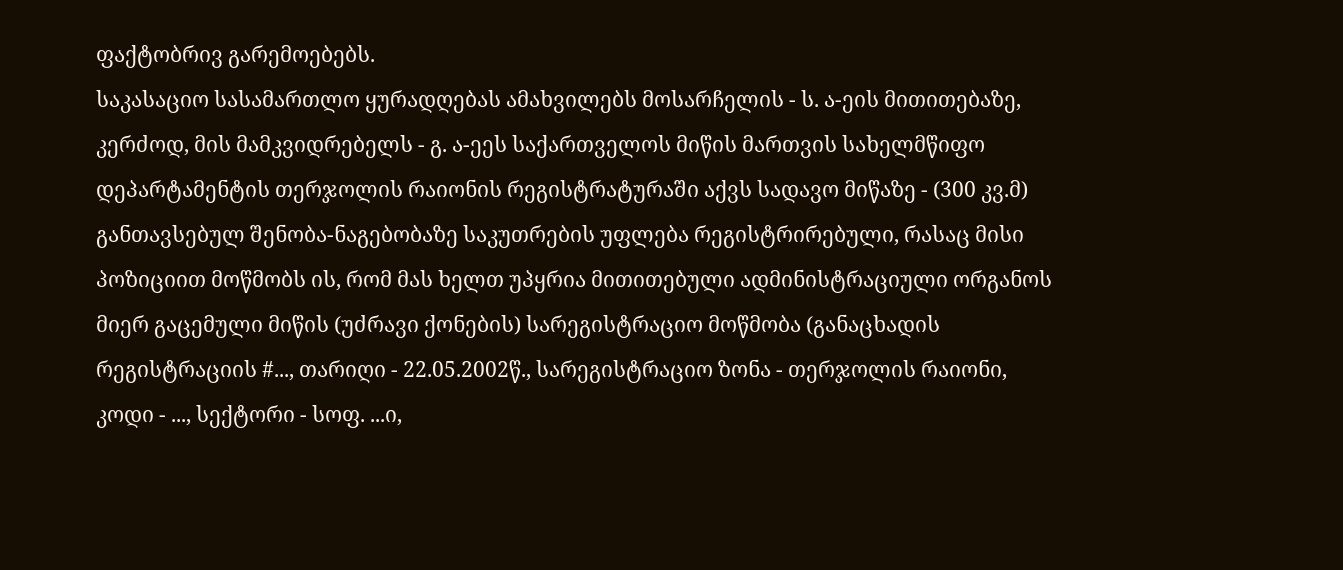ფაქტობრივ გარემოებებს.
საკასაციო სასამართლო ყურადღებას ამახვილებს მოსარჩელის - ს. ა-ეის მითითებაზე, კერძოდ, მის მამკვიდრებელს - გ. ა-ეეს საქართველოს მიწის მართვის სახელმწიფო დეპარტამენტის თერჯოლის რაიონის რეგისტრატურაში აქვს სადავო მიწაზე - (300 კვ.მ) განთავსებულ შენობა-ნაგებობაზე საკუთრების უფლება რეგისტრირებული, რასაც მისი პოზიციით მოწმობს ის, რომ მას ხელთ უპყრია მითითებული ადმინისტრაციული ორგანოს მიერ გაცემული მიწის (უძრავი ქონების) სარეგისტრაციო მოწმობა (განაცხადის რეგისტრაციის #..., თარიღი - 22.05.2002წ., სარეგისტრაციო ზონა - თერჯოლის რაიონი, კოდი - ..., სექტორი - სოფ. ...ი,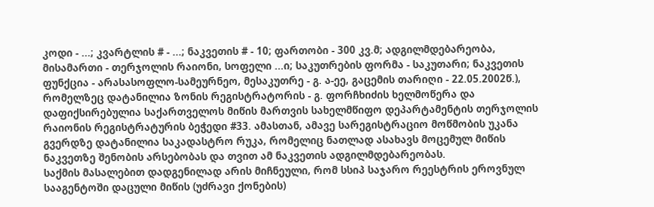კოდი - ...; კვარტლის # - ...; ნაკვეთის # - 10; ფართობი - 300 კვ.მ; ადგილმდებარეობა, მისამართი - თერჯოლის რაიონი, სოფელი ...ი; საკუთრების ფორმა - საკუთარი; ნაკვეთის ფუნქცია - არასასოფლო-სამეურნეო, მესაკუთრე - გ. ა-ეე, გაცემის თარიღი - 22.05.2002წ.), რომელზეც დატანილია ზონის რეგისტრატორის - გ. ფორჩხიძის ხელმოწერა და დაფიქსირებულია საქართველოს მიწის მართვის სახელმწიფო დეპარტამენტის თერჯოლის რაიონის რეგისტრატურის ბეჭედი #33. ამასთან, ამავე სარეგისტრაციო მოწმობის უკანა გვერდზე დატანილია საკადასტრო რუკა, რომელიც ნათლად ასახავს მოცემულ მიწის ნაკვეთზე შენობის არსებობას და თვით ამ ნაკვეთის ადგილმდებარეობას.
საქმის მასალებით დადგენილად არის მიჩნეული, რომ სსიპ საჯარო რეესტრის ეროვნულ სააგენტოში დაცული მიწის (უძრავი ქონების)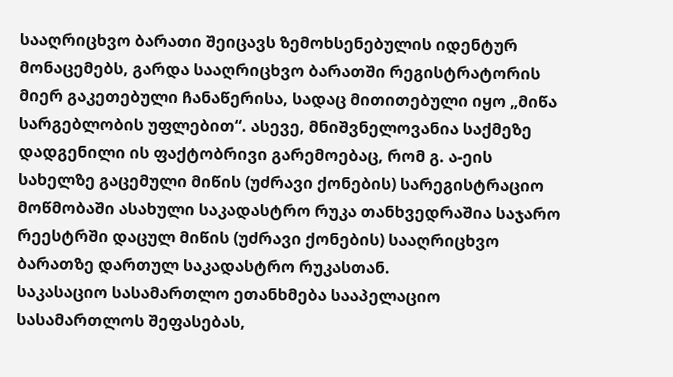სააღრიცხვო ბარათი შეიცავს ზემოხსენებულის იდენტურ მონაცემებს, გარდა სააღრიცხვო ბარათში რეგისტრატორის მიერ გაკეთებული ჩანაწერისა, სადაც მითითებული იყო „მიწა სარგებლობის უფლებით“. ასევე, მნიშვნელოვანია საქმეზე დადგენილი ის ფაქტობრივი გარემოებაც, რომ გ. ა-ეის სახელზე გაცემული მიწის (უძრავი ქონების) სარეგისტრაციო მოწმობაში ასახული საკადასტრო რუკა თანხვედრაშია საჯარო რეესტრში დაცულ მიწის (უძრავი ქონების) სააღრიცხვო ბარათზე დართულ საკადასტრო რუკასთან.
საკასაციო სასამართლო ეთანხმება სააპელაციო სასამართლოს შეფასებას,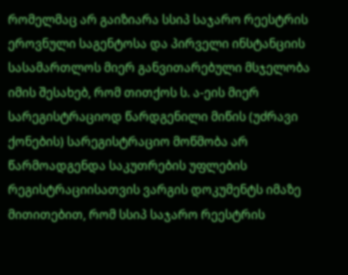რომელმაც არ გაიზიარა სსიპ საჯარო რეესტრის ეროვნული საგენტოსა და პირველი ინსტანციის სასამართლოს მიერ განვითარებული მსჯელობა იმის შესახებ, რომ თითქოს ს. ა-ეის მიერ სარეგისტრაციოდ წარდგენილი მიწის (უძრავი ქონების) სარეგისტრაციო მოწმობა არ წარმოადგენდა საკუთრების უფლების რეგისტრაციისათვის ვარგის დოკუმენტს იმაზე მითითებით, რომ სსიპ საჯარო რეესტრის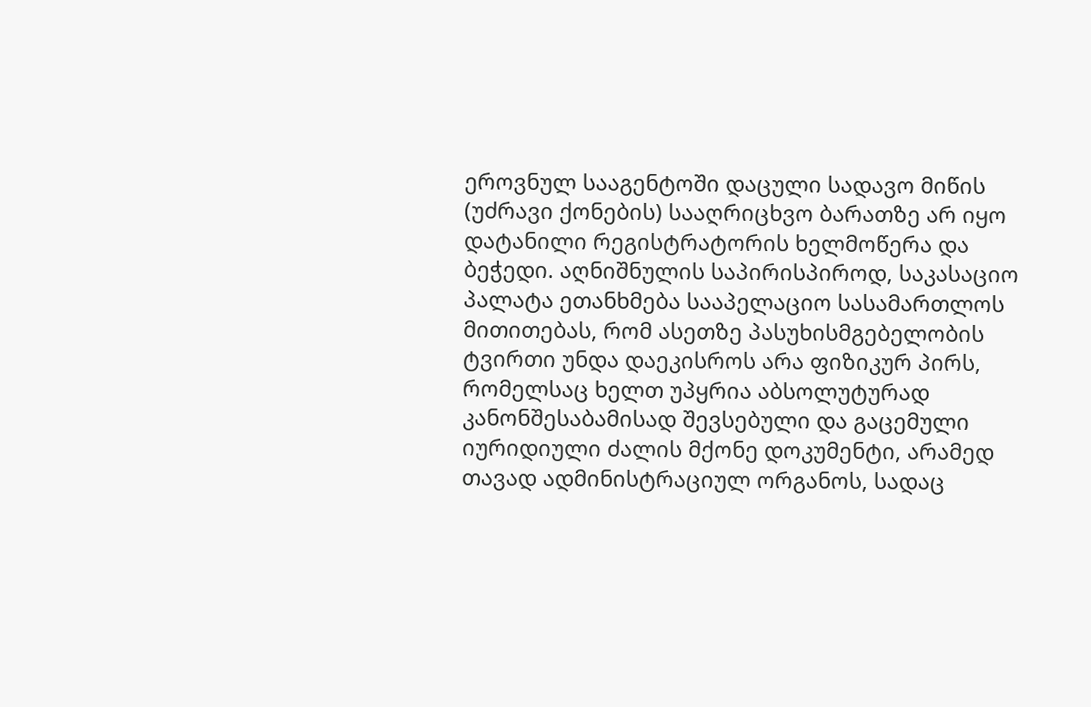ეროვნულ სააგენტოში დაცული სადავო მიწის (უძრავი ქონების) სააღრიცხვო ბარათზე არ იყო დატანილი რეგისტრატორის ხელმოწერა და ბეჭედი. აღნიშნულის საპირისპიროდ, საკასაციო პალატა ეთანხმება სააპელაციო სასამართლოს მითითებას, რომ ასეთზე პასუხისმგებელობის ტვირთი უნდა დაეკისროს არა ფიზიკურ პირს, რომელსაც ხელთ უპყრია აბსოლუტურად კანონშესაბამისად შევსებული და გაცემული იურიდიული ძალის მქონე დოკუმენტი, არამედ თავად ადმინისტრაციულ ორგანოს, სადაც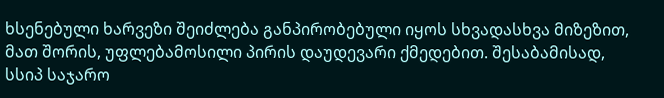ხსენებული ხარვეზი შეიძლება განპირობებული იყოს სხვადასხვა მიზეზით, მათ შორის, უფლებამოსილი პირის დაუდევარი ქმედებით. შესაბამისად, სსიპ საჯარო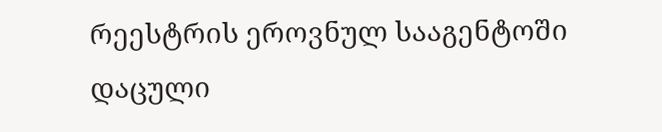რეესტრის ეროვნულ სააგენტოში დაცული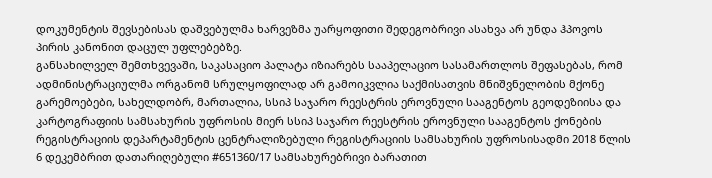დოკუმენტის შევსებისას დაშვებულმა ხარვეზმა უარყოფითი შედეგობრივი ასახვა არ უნდა ჰპოვოს პირის კანონით დაცულ უფლებებზე.
განსახილველ შემთხვევაში, საკასაციო პალატა იზიარებს სააპელაციო სასამართლოს შეფასებას, რომ ადმინისტრაციულმა ორგანომ სრულყოფილად არ გამოიკვლია საქმისათვის მნიშვნელობის მქონე გარემოებები, სახელდობრ, მართალია, სსიპ საჯარო რეესტრის ეროვნული სააგენტოს გეოდეზიისა და კარტოგრაფიის სამსახურის უფროსის მიერ სსიპ საჯარო რეესტრის ეროვნული სააგენტოს ქონების რეგისტრაციის დეპარტამენტის ცენტრალიზებული რეგისტრაციის სამსახურის უფროსისადმი 2018 წლის 6 დეკემბრით დათარიღებული #651360/17 სამსახურებრივი ბარათით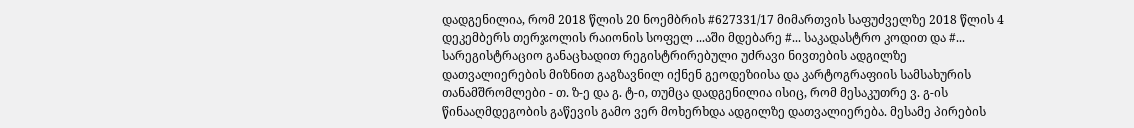დადგენილია, რომ 2018 წლის 20 ნოემბრის #627331/17 მიმართვის საფუძველზე 2018 წლის 4 დეკემბერს თერჯოლის რაიონის სოფელ ...აში მდებარე #... საკადასტრო კოდით და #... სარეგისტრაციო განაცხადით რეგისტრირებული უძრავი ნივთების ადგილზე დათვალიერების მიზნით გაგზავნილ იქნენ გეოდეზიისა და კარტოგრაფიის სამსახურის თანამშრომლები - თ. ზ-ე და გ. ტ-ი, თუმცა დადგენილია ისიც, რომ მესაკუთრე ვ. გ-ის წინააღმდეგობის გაწევის გამო ვერ მოხერხდა ადგილზე დათვალიერება. მესამე პირების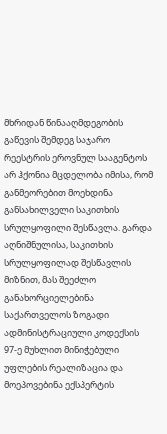მხრიდან წინააღმდეგობის გაწევის შემდეგ საჯარო რეესტრის ეროვნულ სააგენტოს არ ჰქონია მცდელობა იმისა, რომ განმეორებით მოეხდინა განსახილველი საკითხის სრულყოფილი შესწავლა. გარდა აღნიშნულისა, საკითხის სრულყოფილად შესწავლის მიზნით, მას შეეძლო განახორციელებინა საქართველოს ზოგადი ადმინისტრაციული კოდექსის 97-ე მუხლით მინიჭებული უფლების რეალიზაცია და მოეპოვებინა ექსპერტის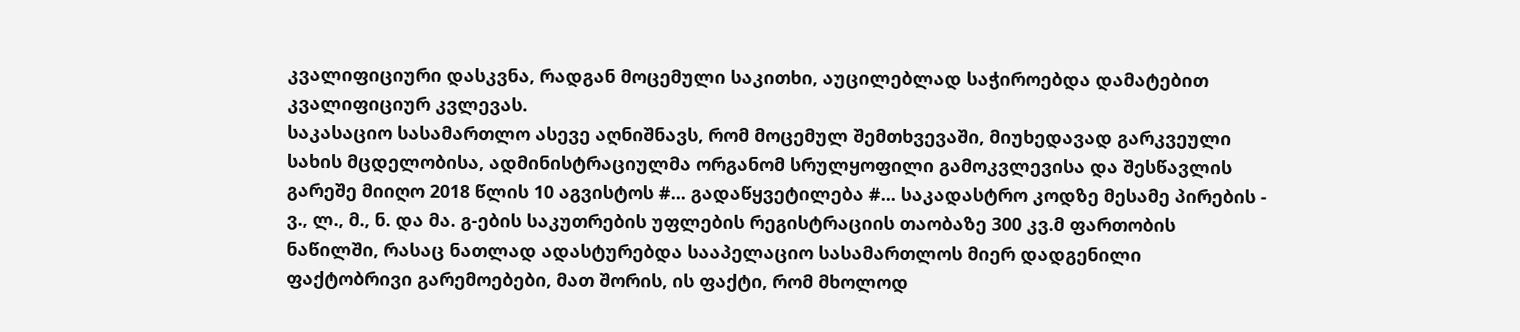კვალიფიციური დასკვნა, რადგან მოცემული საკითხი, აუცილებლად საჭიროებდა დამატებით კვალიფიციურ კვლევას.
საკასაციო სასამართლო ასევე აღნიშნავს, რომ მოცემულ შემთხვევაში, მიუხედავად გარკვეული სახის მცდელობისა, ადმინისტრაციულმა ორგანომ სრულყოფილი გამოკვლევისა და შესწავლის გარეშე მიიღო 2018 წლის 10 აგვისტოს #... გადაწყვეტილება #... საკადასტრო კოდზე მესამე პირების - ვ., ლ., მ., ნ. და მა. გ-ების საკუთრების უფლების რეგისტრაციის თაობაზე 300 კვ.მ ფართობის ნაწილში, რასაც ნათლად ადასტურებდა სააპელაციო სასამართლოს მიერ დადგენილი ფაქტობრივი გარემოებები, მათ შორის, ის ფაქტი, რომ მხოლოდ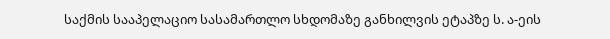საქმის სააპელაციო სასამართლო სხდომაზე განხილვის ეტაპზე ს. ა-ეის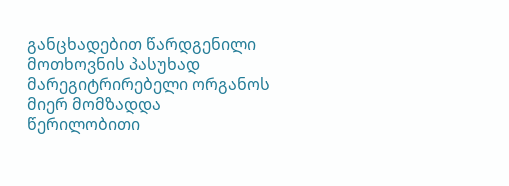განცხადებით წარდგენილი მოთხოვნის პასუხად მარეგიტრირებელი ორგანოს მიერ მომზადდა წერილობითი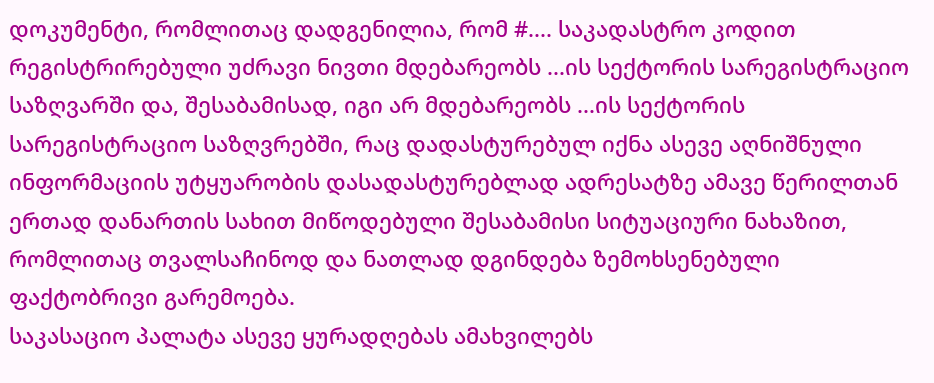დოკუმენტი, რომლითაც დადგენილია, რომ #.... საკადასტრო კოდით რეგისტრირებული უძრავი ნივთი მდებარეობს ...ის სექტორის სარეგისტრაციო საზღვარში და, შესაბამისად, იგი არ მდებარეობს ...ის სექტორის სარეგისტრაციო საზღვრებში, რაც დადასტურებულ იქნა ასევე აღნიშნული ინფორმაციის უტყუარობის დასადასტურებლად ადრესატზე ამავე წერილთან ერთად დანართის სახით მიწოდებული შესაბამისი სიტუაციური ნახაზით, რომლითაც თვალსაჩინოდ და ნათლად დგინდება ზემოხსენებული ფაქტობრივი გარემოება.
საკასაციო პალატა ასევე ყურადღებას ამახვილებს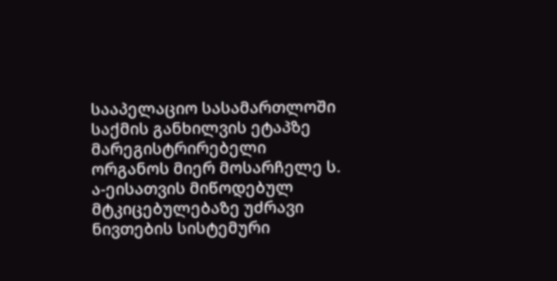სააპელაციო სასამართლოში საქმის განხილვის ეტაპზე მარეგისტრირებელი ორგანოს მიერ მოსარჩელე ს. ა-ეისათვის მიწოდებულ მტკიცებულებაზე უძრავი ნივთების სისტემური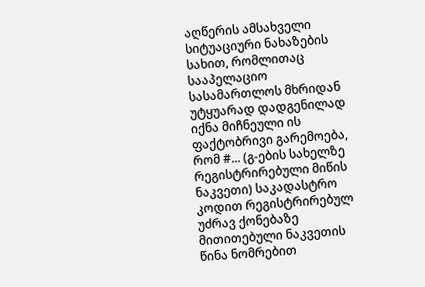აღწერის ამსახველი სიტუაციური ნახაზების სახით, რომლითაც სააპელაციო სასამართლოს მხრიდან უტყუარად დადგენილად იქნა მიჩნეული ის ფაქტობრივი გარემოება, რომ #... (გ-ების სახელზე რეგისტრირებული მიწის ნაკვეთი) საკადასტრო კოდით რეგისტრირებულ უძრავ ქონებაზე მითითებული ნაკვეთის წინა ნომრებით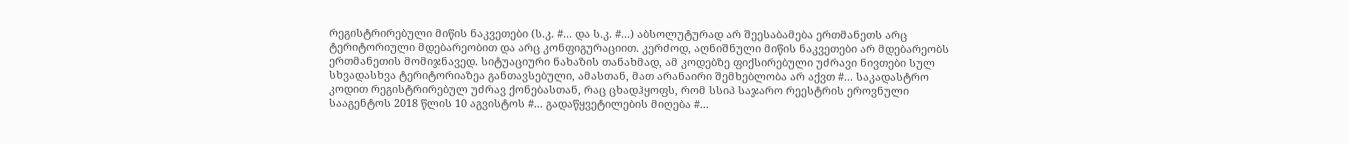რეგისტრირებული მიწის ნაკვეთები (ს.კ. #... და ს.კ. #...) აბსოლუტურად არ შეესაბამება ერთმანეთს არც ტერიტორიული მდებარეობით და არც კონფიგურაციით. კერძოდ, აღნიშნული მიწის ნაკვეთები არ მდებარეობს ერთმანეთის მომიჯნავედ. სიტუაციური ნახაზის თანახმად, ამ კოდებზე ფიქსირებული უძრავი ნივთები სულ სხვადასხვა ტერიტორიაზეა განთავსებული, ამასთან, მათ არანაირი შემხებლობა არ აქვთ #... საკადასტრო კოდით რეგისტრირებულ უძრავ ქონებასთან, რაც ცხადჰყოფს, რომ სსიპ საჯარო რეესტრის ეროვნული სააგენტოს 2018 წლის 10 აგვისტოს #... გადაწყვეტილების მიღება #...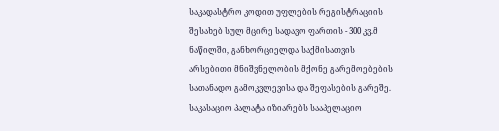საკადასტრო კოდით უფლების რეგისტრაციის შესახებ სულ მცირე სადავო ფართის - 300 კვ.მ ნაწილში, განხორციელდა საქმისათვის არსებითი მნიშვნელობის მქონე გარემოებების სათანადო გამოკვლევისა და შეფასების გარეშე.
საკასაციო პალატა იზიარებს სააპელაციო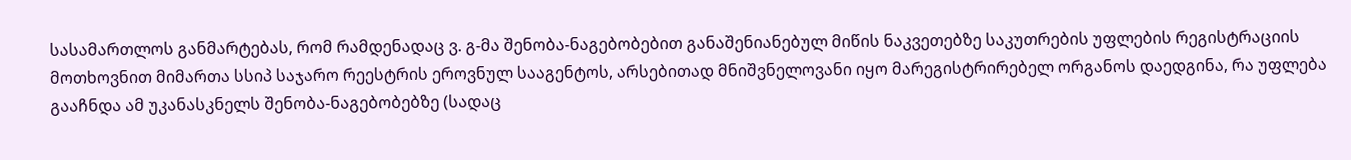სასამართლოს განმარტებას, რომ რამდენადაც ვ. გ-მა შენობა-ნაგებობებით განაშენიანებულ მიწის ნაკვეთებზე საკუთრების უფლების რეგისტრაციის მოთხოვნით მიმართა სსიპ საჯარო რეესტრის ეროვნულ სააგენტოს, არსებითად მნიშვნელოვანი იყო მარეგისტრირებელ ორგანოს დაედგინა, რა უფლება გააჩნდა ამ უკანასკნელს შენობა-ნაგებობებზე (სადაც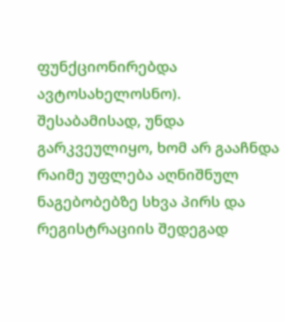ფუნქციონირებდა ავტოსახელოსნო). შესაბამისად, უნდა გარკვეულიყო, ხომ არ გააჩნდა რაიმე უფლება აღნიშნულ ნაგებობებზე სხვა პირს და რეგისტრაციის შედეგად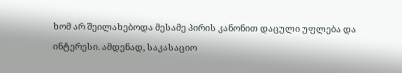ხომ არ შეილახებოდა მესამე პირის კანონით დაცული უფლება და ინტერესი. ამდენად, საკასაციო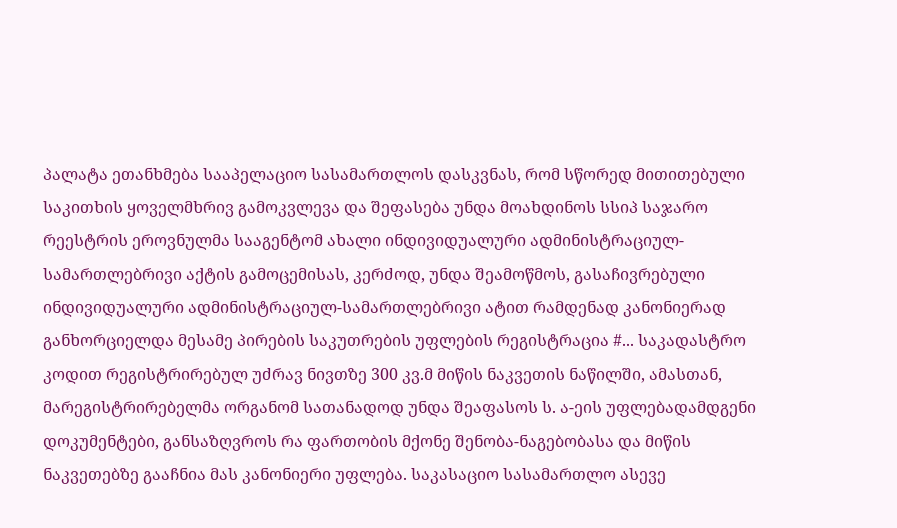პალატა ეთანხმება სააპელაციო სასამართლოს დასკვნას, რომ სწორედ მითითებული საკითხის ყოველმხრივ გამოკვლევა და შეფასება უნდა მოახდინოს სსიპ საჯარო რეესტრის ეროვნულმა სააგენტომ ახალი ინდივიდუალური ადმინისტრაციულ-სამართლებრივი აქტის გამოცემისას, კერძოდ, უნდა შეამოწმოს, გასაჩივრებული ინდივიდუალური ადმინისტრაციულ-სამართლებრივი ატით რამდენად კანონიერად განხორციელდა მესამე პირების საკუთრების უფლების რეგისტრაცია #... საკადასტრო კოდით რეგისტრირებულ უძრავ ნივთზე 300 კვ.მ მიწის ნაკვეთის ნაწილში, ამასთან, მარეგისტრირებელმა ორგანომ სათანადოდ უნდა შეაფასოს ს. ა-ეის უფლებადამდგენი დოკუმენტები, განსაზღვროს რა ფართობის მქონე შენობა-ნაგებობასა და მიწის ნაკვეთებზე გააჩნია მას კანონიერი უფლება. საკასაციო სასამართლო ასევე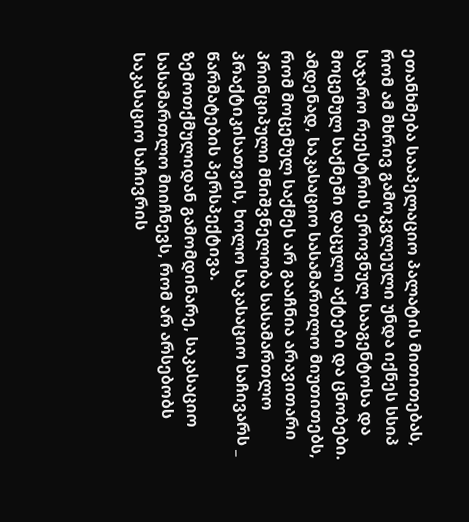ეთანხმება სააპელაციო პალატის მითითებას, რომ ამ მხრივ გამოკვლეული უნდა იქნეს სსიპ საჯარო რეესტრის ეროვნულ სააგენტოსა და მოცემულ საქმეში დაცული აქტები და ცნობები.
ამდენად, საკასაციო სასამართლო მიუთითებს, რომ მოცემულ საქმეს არ გააჩნია არავითარი პრინციპული მნიშვნელობა სასამართლო პრაქტიკისათვის, ხოლო საკასაციო საჩივარს _ წარმატების პერსპექტივა.
ზემოთქმულიდან გამომდინარე, საკასაციო სასამართლო მიიჩნევს, რომ არ არსებობს საკასაციო საჩივრის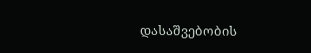დასაშვებობის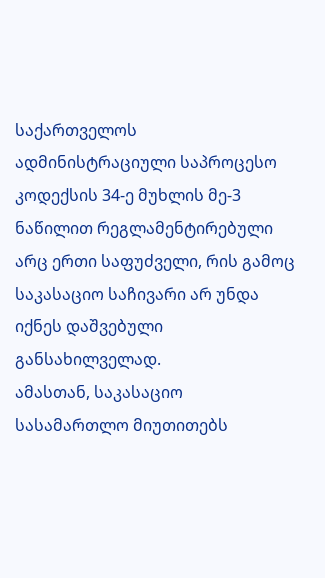საქართველოს ადმინისტრაციული საპროცესო კოდექსის 34-ე მუხლის მე-3 ნაწილით რეგლამენტირებული არც ერთი საფუძველი, რის გამოც საკასაციო საჩივარი არ უნდა იქნეს დაშვებული განსახილველად.
ამასთან, საკასაციო სასამართლო მიუთითებს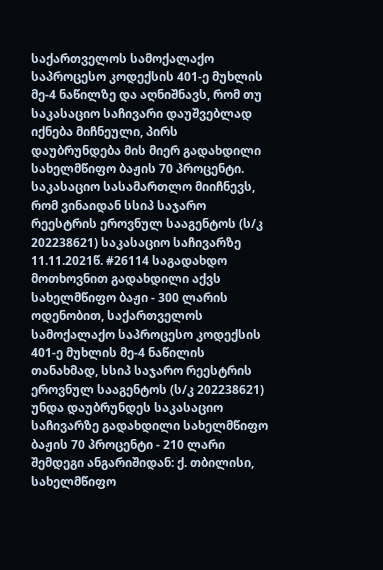საქართველოს სამოქალაქო საპროცესო კოდექსის 401-ე მუხლის მე-4 ნაწილზე და აღნიშნავს, რომ თუ საკასაციო საჩივარი დაუშვებლად იქნება მიჩნეული, პირს დაუბრუნდება მის მიერ გადახდილი სახელმწიფო ბაჟის 70 პროცენტი. საკასაციო სასამართლო მიიჩნევს, რომ ვინაიდან სსიპ საჯარო რეესტრის ეროვნულ სააგენტოს (ს/კ 202238621) საკასაციო საჩივარზე 11.11.2021წ. #26114 საგადახდო მოთხოვნით გადახდილი აქვს სახელმწიფო ბაჟი - 300 ლარის ოდენობით, საქართველოს სამოქალაქო საპროცესო კოდექსის 401-ე მუხლის მე-4 ნაწილის თანახმად, სსიპ საჯარო რეესტრის ეროვნულ სააგენტოს (ს/კ 202238621) უნდა დაუბრუნდეს საკასაციო საჩივარზე გადახდილი სახელმწიფო ბაჟის 70 პროცენტი - 210 ლარი შემდეგი ანგარიშიდან: ქ. თბილისი, სახელმწიფო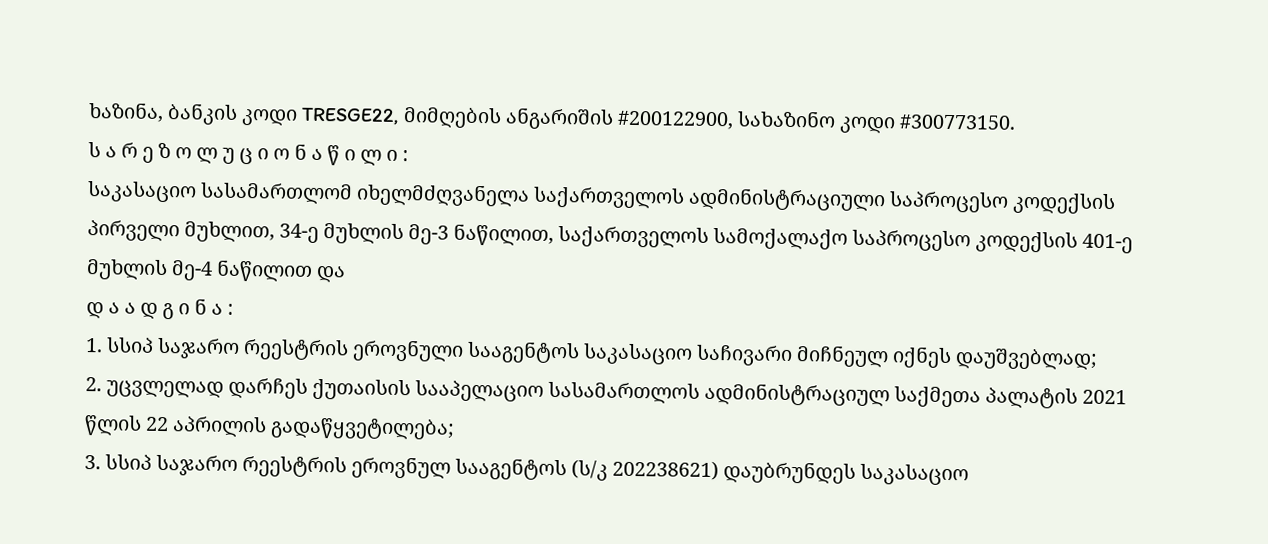ხაზინა, ბანკის კოდი TRESGE22, მიმღების ანგარიშის #200122900, სახაზინო კოდი #300773150.
ს ა რ ე ზ ო ლ უ ც ი ო ნ ა წ ი ლ ი :
საკასაციო სასამართლომ იხელმძღვანელა საქართველოს ადმინისტრაციული საპროცესო კოდექსის პირველი მუხლით, 34-ე მუხლის მე-3 ნაწილით, საქართველოს სამოქალაქო საპროცესო კოდექსის 401-ე მუხლის მე-4 ნაწილით და
დ ა ა დ გ ი ნ ა :
1. სსიპ საჯარო რეესტრის ეროვნული სააგენტოს საკასაციო საჩივარი მიჩნეულ იქნეს დაუშვებლად;
2. უცვლელად დარჩეს ქუთაისის სააპელაციო სასამართლოს ადმინისტრაციულ საქმეთა პალატის 2021 წლის 22 აპრილის გადაწყვეტილება;
3. სსიპ საჯარო რეესტრის ეროვნულ სააგენტოს (ს/კ 202238621) დაუბრუნდეს საკასაციო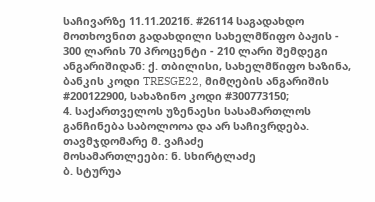საჩივარზე 11.11.2021წ. #26114 საგადახდო მოთხოვნით გადახდილი სახელმწიფო ბაჟის - 300 ლარის 70 პროცენტი - 210 ლარი შემდეგი ანგარიშიდან: ქ. თბილისი, სახელმწიფო ხაზინა, ბანკის კოდი TRESGE22, მიმღების ანგარიშის #200122900, სახაზინო კოდი #300773150;
4. საქართველოს უზენაესი სასამართლოს განჩინება საბოლოოა და არ საჩივრდება.
თავმჯდომარე მ. ვაჩაძე
მოსამართლეები: ნ. სხირტლაძე
ბ. სტურუა